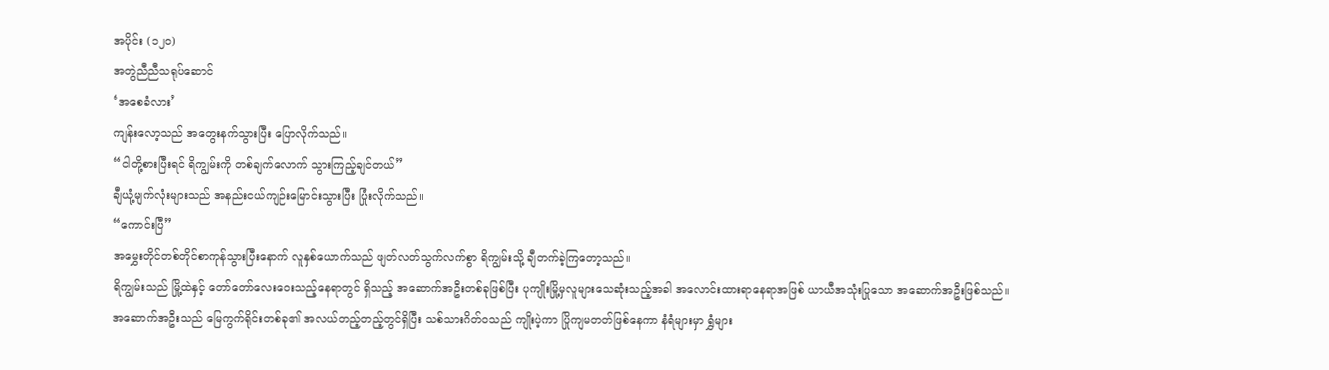အပိုင်း (၁၂၀)
အတွဲညီညီသရုပ်ဆောင်
‘အစေခံလား’
ကျန်းလော့သည် အတွေးနက်သွားပြီး ပြောလိုက်သည်။
“ငါတို့စားပြီးရင် ရိကျွမ်းကို တစ်ချက်လောက် သွားကြည့်ချင်တယ်”
ချီယုံ့မျက်လုံးများသည် အနည်းငယ်ကျဉ်းမြောင်းသွားပြီး ပြုံးလိုက်သည်။
“ကောင်းပြီ”
အမွှေးတိုင်တစ်တိုင်စာကုန်သွားပြီးနောက် လူနှစ်ယောက်သည် ဖျတ်လတ်သွက်လက်စွာ ရိကျွမ်းသို့ ချီတက်ခဲ့ကြတော့သည်။
ရိကျွမ်းသည် မြို့ထဲနှင့် တော်တော်လေးဝေးသည့်နေရာတွင် ရှိသည့် အဆောက်အဦးတစ်ခုဖြစ်ပြီး ပုကျိုးမြို့မှလူများသေဆုံးသည့်အခါ အလောင်းထားရာနေရာအဖြစ် ယာယီအသုံးပြုသော အဆောက်အဦးဖြစ်သည်။
အဆောက်အဦးသည် မြေကွက်ရိုင်းတစ်ခု၏ အလယ်တည့်တည့်တွင်ရှိပြီး သစ်သားဂိတ်ဝသည် ကျိုးပဲ့ကာ ပြိုကျမတတ်ဖြစ်နေကာ နံရံများမှာ ရွှံများ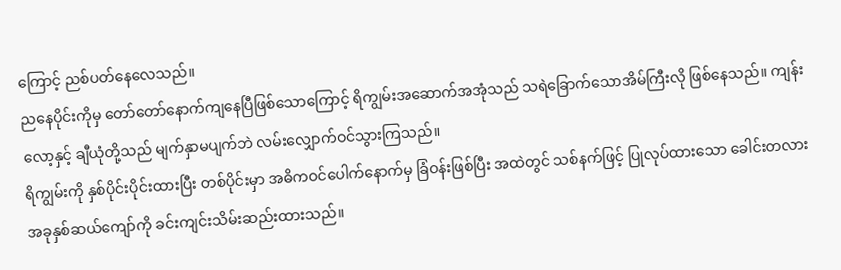ကြောင့် ညစ်ပတ်နေလေသည်။
ညနေပိုင်းကိုမှ တော်တော်နောက်ကျနေပြီဖြစ်သောကြောင့် ရိကျွမ်းအဆောက်အအုံသည် သရဲခြောက်သောအိမ်ကြီးလို ဖြစ်နေသည်။ ကျန်းလော့နှင့် ချီယုံတို့သည် မျက်နှာမပျက်ဘဲ လမ်းလျှောက်ဝင်သွားကြသည်။
ရိကျွမ်းကို နှစ်ပိုင်းပိုင်းထားပြီး တစ်ပိုင်းမှာ အဓိကဝင်ပေါက်နောက်မှ ခြံဝန်းဖြစ်ပြီး အထဲတွင် သစ်နက်ဖြင့် ပြုလုပ်ထားသော ခေါင်းတလားအခုနှစ်ဆယ်ကျော်ကို ခင်းကျင်းသိမ်းဆည်းထားသည်။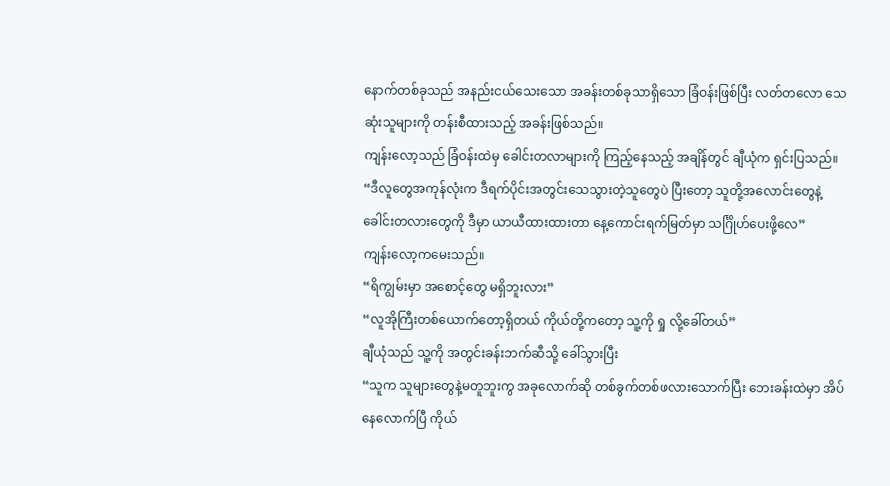နောက်တစ်ခုသည် အနည်းငယ်သေးသော အခန်းတစ်ခုသာရှိသော ခြံဝန်းဖြစ်ပြီး လတ်တလော သေဆုံးသူများကို တန်းစီထားသည့် အခန်းဖြစ်သည်။
ကျန်းလော့သည် ခြံဝန်းထဲမှ ခေါင်းတလာများကို ကြည့်နေသည့် အချိန်တွင် ချီယုံက ရှင်းပြသည်။
“ဒီလူတွေအကုန်လုံးက ဒီရက်ပိုင်းအတွင်းသေသွားတဲ့သူတွေပဲ ပြီးတော့ သူတို့အလောင်းတွေနဲ့ ခေါင်းတလားတွေကို ဒီမှာ ယာယီထားထားတာ နေ့ကောင်းရက်မြတ်မှာ သင်္ဂြိုဟ်ပေးဖို့လေ”
ကျန်းလော့ကမေးသည်။
“ရိကျွမ်းမှာ အစောင့်တွေ မရှိဘူးလား”
“လူအိုကြီးတစ်ယောက်တော့ရှိတယ် ကိုယ်တို့ကတော့ သူ့ကို ရှု လို့ခေါ်တယ်”
ချီယုံသည် သူ့ကို အတွင်းခန်းဘက်ဆီသို့ ခေါ်သွားပြီး
“သူက သူများတွေနဲ့မတူဘူးကွ အခုလောက်ဆို တစ်ခွက်တစ်ဖလားသောက်ပြီး ဘေးခန်းထဲမှာ အိပ်နေလောက်ပြီ ကိုယ်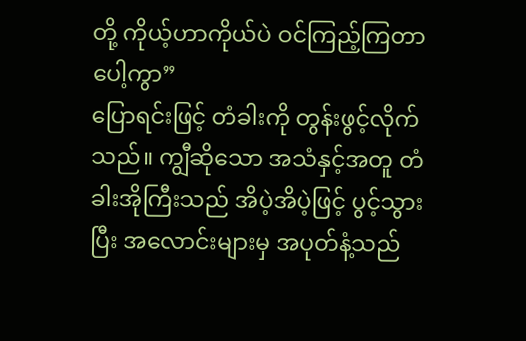တို့ ကိုယ့်ဟာကိုယ်ပဲ ဝင်ကြည့်ကြတာပေါ့ကွာ”
ပြောရင်းဖြင့် တံခါးကို တွန်းဖွင့်လိုက်သည်။ ကျွီဆိုသော အသံနှင့်အတူ တံခါးအိုကြီးသည် အိပဲ့အိပဲ့ဖြင့် ပွင့်သွားပြီး အလောင်းများမှ အပုတ်နံ့သည်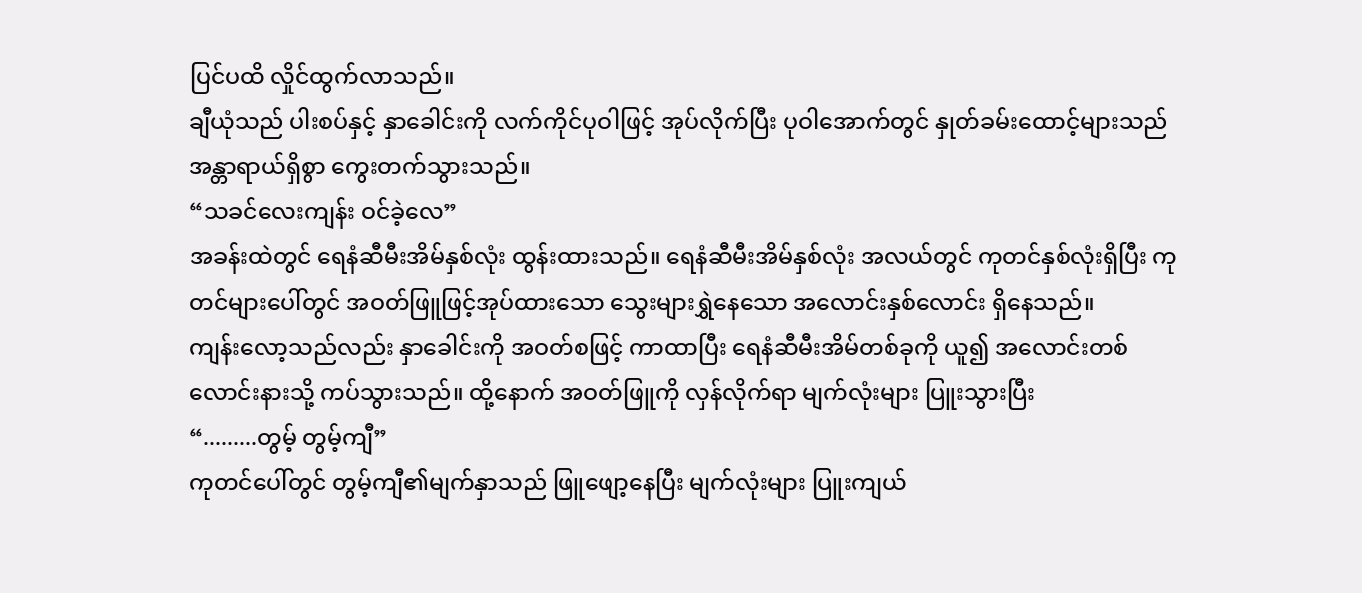ပြင်ပထိ လှိုင်ထွက်လာသည်။
ချီယုံသည် ပါးစပ်နှင့် နှာခေါင်းကို လက်ကိုင်ပုဝါဖြင့် အုပ်လိုက်ပြီး ပုဝါအောက်တွင် နှုတ်ခမ်းထောင့်များသည် အန္တာရာယ်ရှိစွာ ကွေးတက်သွားသည်။
“သခင်လေးကျန်း ဝင်ခဲ့လေ”
အခန်းထဲတွင် ရေနံဆီမီးအိမ်နှစ်လုံး ထွန်းထားသည်။ ရေနံဆီမီးအိမ်နှစ်လုံး အလယ်တွင် ကုတင်နှစ်လုံးရှိပြီး ကုတင်များပေါ်တွင် အဝတ်ဖြူဖြင့်အုပ်ထားသော သွေးများရွှဲနေသော အလောင်းနှစ်လောင်း ရှိနေသည်။
ကျန်းလော့သည်လည်း နှာခေါင်းကို အဝတ်စဖြင့် ကာထာပြီး ရေနံဆီမီးအိမ်တစ်ခုကို ယူ၍ အလောင်းတစ်လောင်းနားသို့ ကပ်သွားသည်။ ထို့နောက် အဝတ်ဖြူကို လှန်လိုက်ရာ မျက်လုံးများ ပြူးသွားပြီး
“.........တွမ့် တွမ့်ကျီ”
ကုတင်ပေါ်တွင် တွမ့်ကျီ၏မျက်နှာသည် ဖြူဖျော့နေပြီး မျက်လုံးများ ပြူးကျယ်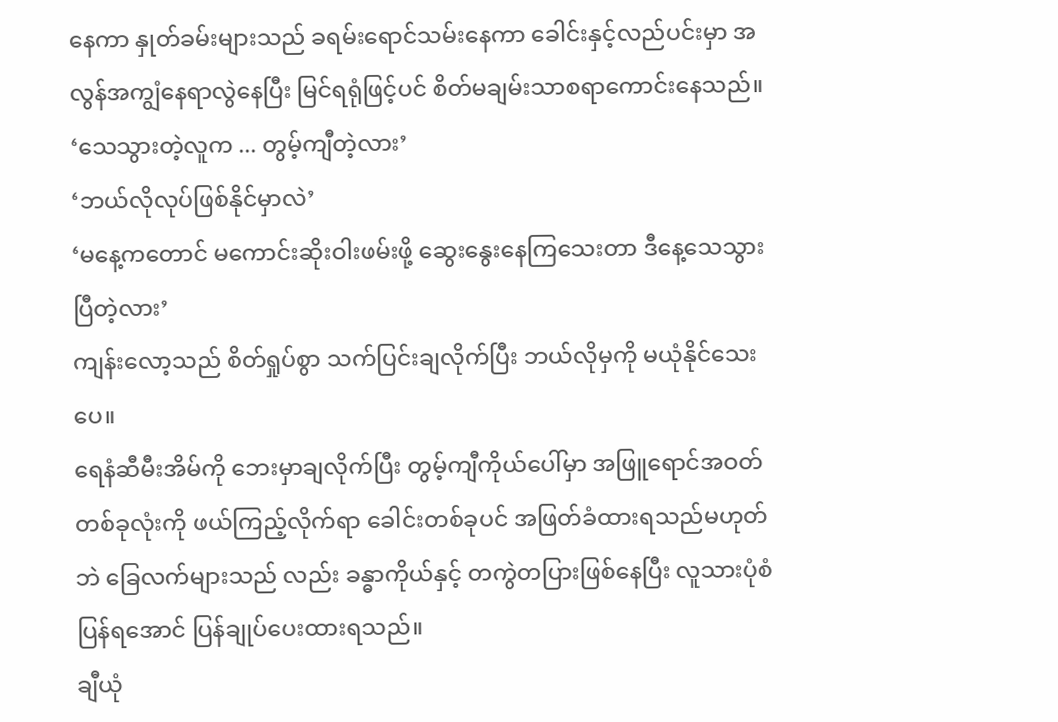နေကာ နှုတ်ခမ်းများသည် ခရမ်းရောင်သမ်းနေကာ ခေါင်းနှင့်လည်ပင်းမှာ အလွန်အကျွံနေရာလွဲနေပြီး မြင်ရရုံဖြင့်ပင် စိတ်မချမ်းသာစရာကောင်းနေသည်။
‘သေသွားတဲ့လူက ... တွမ့်ကျီတဲ့လား’
‘ဘယ်လိုလုပ်ဖြစ်နိုင်မှာလဲ’
‘မနေ့ကတောင် မကောင်းဆိုးဝါးဖမ်းဖို့ ဆွေးနွေးနေကြသေးတာ ဒီနေ့သေသွားပြီတဲ့လား’
ကျန်းလော့သည် စိတ်ရှုပ်စွာ သက်ပြင်းချလိုက်ပြီး ဘယ်လိုမှကို မယုံနိုင်သေးပေ။
ရေနံဆီမီးအိမ်ကို ဘေးမှာချလိုက်ပြီး တွမ့်ကျီကိုယ်ပေါ်မှာ အဖြူရောင်အဝတ်တစ်ခုလုံးကို ဖယ်ကြည့်လိုက်ရာ ခေါင်းတစ်ခုပင် အဖြတ်ခံထားရသည်မဟုတ်ဘဲ ခြေလက်များသည် လည်း ခန္ဓာကိုယ်နှင့် တကွဲတပြားဖြစ်နေပြီး လူသားပုံစံပြန်ရအောင် ပြန်ချုပ်ပေးထားရသည်။
ချီယုံ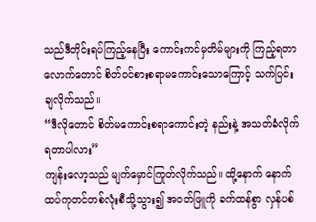သည်ဒီတိုင်းရပ်ကြည့်နေပြီး ကောင်းကင်မှတိမ်များကို ကြည့်ရတာလောက်တောင် စိတ်ဝင်စားစရာမကောင်းသောကြောင့် သက်ပြင်းချလိုက်သည်။
“ဒီလိုတောင် စိတ်မကောင်းစရာကောင်းတဲ့ နည်းနဲ့ အသတ်ခံလိုက်ရတာပါလား”
ကျန်းလော့သည် မျက်မှောင်ကြုတ်လိုက်သည်။ ထို့နောက် နောက်ထပ်ကုတင်တစ်လုံးစီသို့သွား၍ အဝတ်ဖြူကို ခက်ထန်စွာ လှန်ပစ်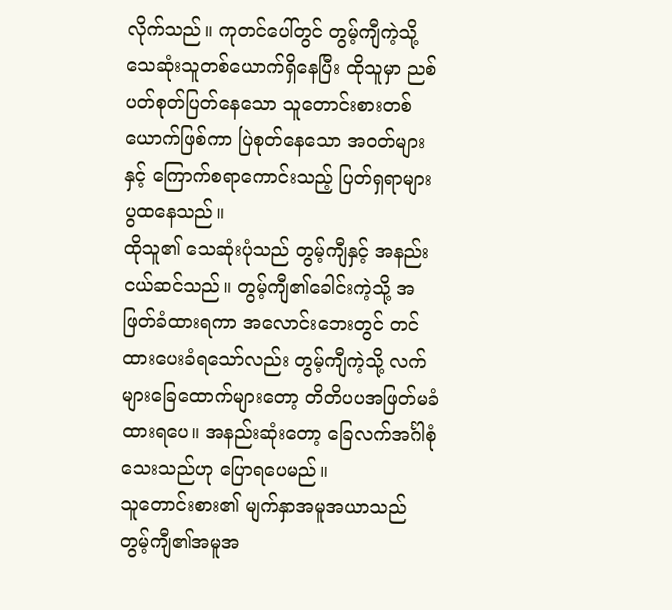လိုက်သည်။ ကုတင်ပေါ်တွင် တွမ့်ကျီကဲ့သို့ သေဆုံးသူတစ်ယောက်ရှိနေပြီး ထိုသူမှာ ညစ်ပတ်စုတ်ပြတ်နေသော သူတောင်းစားတစ်ယောက်ဖြစ်ကာ ပြဲစုတ်နေသော အဝတ်များနှင့် ကြောက်စရာကောင်းသည့် ပြတ်ရှရာများ ပွထနေသည်။
ထိုသူ၏ သေဆုံးပုံသည် တွမ့်ကျီနှင့် အနည်းငယ်ဆင်သည်။ တွမ့်ကျီ၏ခေါင်းကဲ့သို့ အဖြတ်ခံထားရကာ အလောင်းဘေးတွင် တင်ထားပေးခံရသော်လည်း တွမ့်ကျီကဲ့သို့ လက်များခြေထောက်များတော့ တိတိပပအဖြတ်မခံထားရပေ။ အနည်းဆုံးတော့ ခြေလက်အင်္ဂါစုံသေးသည်ဟု ပြောရပေမည်။
သူတောင်းစား၏ မျက်နှာအမူအယာသည် တွမ့်ကျီ၏အမူအ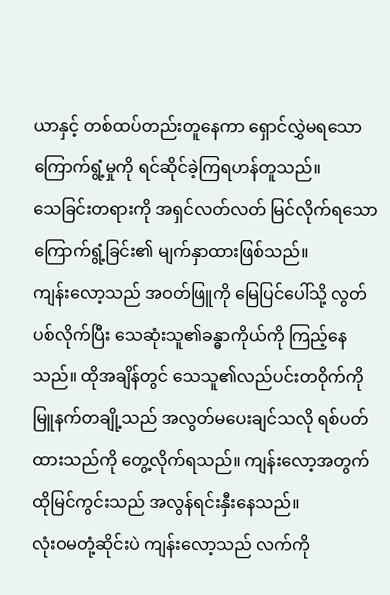ယာနှင့် တစ်ထပ်တည်းတူနေကာ ရှောင်လွှဲမရသော ကြောက်ရွံ့မှုကို ရင်ဆိုင်ခဲ့ကြရဟန်တူသည်။
သေခြင်းတရားကို အရှင်လတ်လတ် မြင်လိုက်ရသော ကြောက်ရွံ့ခြင်း၏ မျက်နှာထားဖြစ်သည်။
ကျန်းလော့သည် အဝတ်ဖြူကို မြေပြင်ပေါ်သို့ လွတ်ပစ်လိုက်ပြီး သေဆုံးသူ၏ခန္ဓာကိုယ်ကို ကြည့်နေသည်။ ထိုအချိန်တွင် သေသူ၏လည်ပင်းတဝိုက်ကို မြူနက်တချို့သည် အလွတ်မပေးချင်သလို ရစ်ပတ်ထားသည်ကို တွေ့လိုက်ရသည်။ ကျန်းလော့အတွက် ထိုမြင်ကွင်းသည် အလွန်ရင်းနှီးနေသည်။
လုံးဝမတုံ့ဆိုင်းပဲ ကျန်းလော့သည် လက်ကို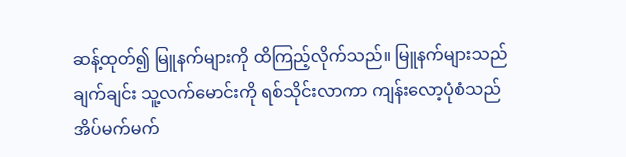ဆန့်ထုတ်၍ မြူနက်များကို ထိကြည့်လိုက်သည်။ မြူနက်များသည် ချက်ချင်း သူ့လက်မောင်းကို ရစ်သိုင်းလာကာ ကျန်းလော့ပုံစံသည် အိပ်မက်မက်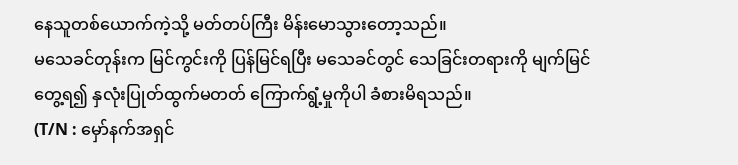နေသူတစ်ယောက်ကဲ့သို့ မတ်တပ်ကြီး မိန်းမောသွားတော့သည်။
မသေခင်တုန်းက မြင်ကွင်းကို ပြန်မြင်ရပြီး မသေခင်တွင် သေခြင်းတရားကို မျက်မြင်တွေ့ရ၍ နှလုံးပြုတ်ထွက်မတတ် ကြောက်ရွံ့မှုကိုပါ ခံစားမိရသည်။
(T/N : မှော်နက်အရှင်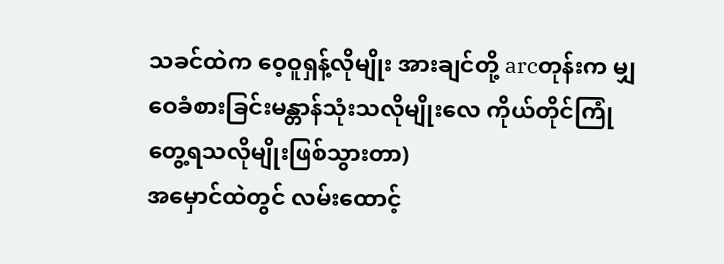သခင်ထဲက ဝေ့ဝူရှန့်လိုမျိုး အားချင်တို့ arcတုန်းက မျှဝေခံစားခြင်းမန္တာန်သုံးသလိုမျိုးလေ ကိုယ်တိုင်ကြုံတွေ့ရသလိုမျိုးဖြစ်သွားတာ)
အမှောင်ထဲတွင် လမ်းထောင့်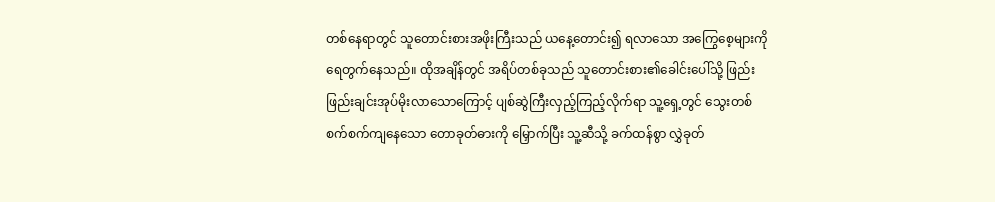တစ်နေရာတွင် သူတောင်းစားအဖိုးကြီးသည် ယနေ့တောင်း၍ ရလာသော အကြွေစေ့များကို ရေတွက်နေသည်။ ထိုအချိန်တွင် အရိပ်တစ်ခုသည် သူတောင်းစား၏ခေါင်းပေါ်သို့ ဖြည်းဖြည်းချင်းအုပ်မိုးလာသောကြောင့် ပျစ်ဆွဲကြီးလှည့်ကြည့်လိုက်ရာ သူ့ရှေ့တွင် သွေးတစ်စက်စက်ကျနေသော တောခုတ်ဓားကို မြှောက်ပြီး သူ့ဆီသို့ ခက်ထန်စွာ လွှဲခုတ်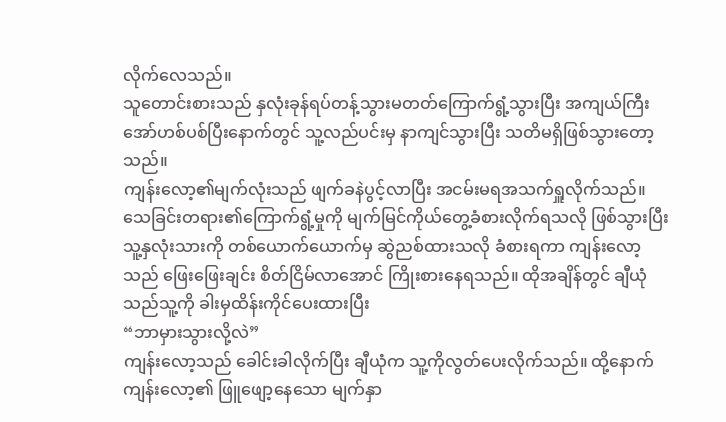လိုက်လေသည်။
သူတောင်းစားသည် နှလုံးခုန်ရပ်တန့်သွားမတတ်ကြောက်ရွံ့သွားပြီး အကျယ်ကြီးအော်ဟစ်ပစ်ပြီးနောက်တွင် သူ့လည်ပင်းမှ နာကျင်သွားပြီး သတိမရှိဖြစ်သွားတော့သည်။
ကျန်းလော့၏မျက်လုံးသည် ဖျက်ခနဲပွင့်လာပြီး အငမ်းမရအသက်ရှူလိုက်သည်။
သေခြင်းတရား၏ကြောက်ရွံ့မှုကို မျက်မြင်ကိုယ်တွေ့ခံစားလိုက်ရသလို ဖြစ်သွားပြီး သူ့နှလုံးသားကို တစ်ယောက်ယောက်မှ ဆွဲညစ်ထားသလို ခံစားရကာ ကျန်းလော့သည် ဖြေးဖြေးချင်း စိတ်ငြိမ်လာအောင် ကြိုးစားနေရသည်။ ထိုအချိန်တွင် ချီယုံသည်သူ့ကို ခါးမှထိန်းကိုင်ပေးထားပြီး
“ဘာမှားသွားလို့လဲ”
ကျန်းလော့သည် ခေါင်းခါလိုက်ပြီး ချီယုံက သူ့ကိုလွတ်ပေးလိုက်သည်။ ထို့နောက် ကျန်းလော့၏ ဖြူဖျော့နေသော မျက်နှာ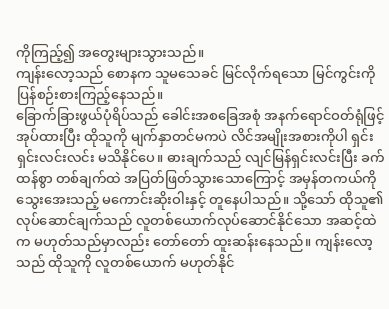ကိုကြည့်၍ အတွေးများသွားသည်။
ကျန်းလော့သည် စောနက သူမသေခင် မြင်လိုက်ရသော မြင်ကွင်းကို ပြန်စဉ်းစားကြည့်နေသည်။
ခြောက်ခြားဖွယ်ပုံရိပ်သည် ခေါင်းအစခြေအစုံ အနက်ရောင်ဝတ်ရုံဖြင့် အုပ်ထားပြီး ထိုသူကို မျက်နှာတင်မကပဲ လိင်အမျိုးအစားကိုပါ ရှင်းရှင်းလင်းလင်း မသိနိုင်ပေ။ ဓားချက်သည် လျင်မြန်ရှင်းလင်းပြီး ခက်ထန်စွာ တစ်ချက်ထဲ အပြတ်ဖြတ်သွားသောကြောင့် အမှန်တကယ်ကို သွေးအေးသည့် မကောင်းဆိုးဝါးနှင့် တူနေပါသည်။ သို့သော် ထိုသူ၏ လုပ်ဆောင်ချက်သည် လူတစ်ယောက်လုပ်ဆောင်နိုင်သော အဆင့်ထဲက မဟုတ်သည်မှာလည်း တော်တော် ထူးဆန်းနေသည်။ ကျန်းလော့သည် ထိုသူကို လူတစ်ယောက် မဟုတ်နိုင်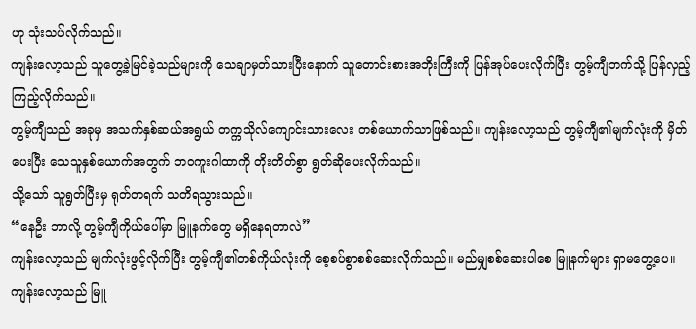ဟု သုံးသပ်လိုက်သည်။
ကျန်းလော့သည် သူတွေ့ခဲ့မြင်ခဲ့သည်များကို သေချာမှတ်သားပြီးနောက် သူတောင်းစားအဘိုးကြီးကို ပြန်အုပ်ပေးလိုက်ပြီး တွမ့်ကျီဘက်သို့ ပြန်လှည့်ကြည့်လိုက်သည်။
တွမ့်ကျီသည် အခုမှ အသက်နှစ်ဆယ်အရွယ် တက္ကသိုလ်ကျောင်းသားလေး တစ်ယောက်သာဖြစ်သည်။ ကျန်းလော့သည် တွမ့်ကျီ၏မျက်လုံးကို မှိတ်ပေးပြီး သေသူနှစ်ယောက်အတွက် ဘဝကူးဂါထာကို တိုးတိတ်စွာ ရွတ်ဆိုပေးလိုက်သည်။
သို့သော် သူရွတ်ပြီးမှ ရုတ်တရက် သတိရသွားသည်။
“နေဦး ဘာလို့ တွမ့်ကျီကိုယ်ပေါ်မှာ မြူနက်တွေ မရှိနေရတာလဲ”
ကျန်းလော့သည် မျက်လုံးဖွင့်လိုက်ပြီး တွမ့်ကျီ၏တစ်ကိုယ်လုံးကို စေ့စပ်စွာစစ်ဆေးလိုက်သည်။ မည်မျှစစ်ဆေးပါစေ မြူနက်များ ရှာမတွေ့ပေ။ ကျန်းလော့သည် မြူ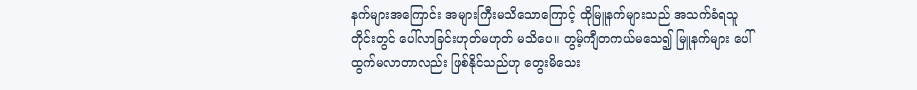နက်များအကြောင်း အများကြီးမသိသောကြောင့် ထိုမြူနက်များသည် အသက်ခံရသူတိုင်းတွင် ပေါ်လာခြင်းဟုတ်မဟုတ် မသိပေ။ တွမ့်ကျီတကယ်မသေ၍ မြူနက်များ ပေါ်ထွက်မလာတာလည်း ဖြစ်နိုင်သည်ဟု တွေးမိသေး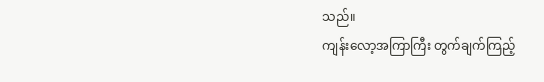သည်။
ကျန်းလော့အကြာကြီး တွက်ချက်ကြည့်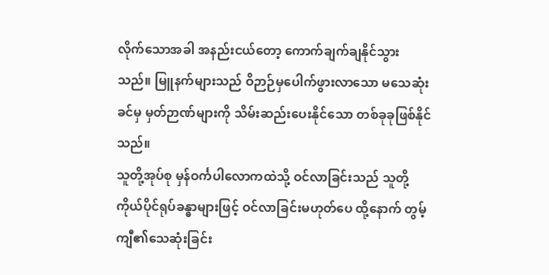လိုက်သောအခါ အနည်းငယ်တော့ ကောက်ချက်ချနိုင်သွားသည်။ မြူနက်များသည် ဝိဉာဉ်မှပေါက်ဖွားလာသော မသေဆုံးခင်မှ မှတ်ဉာဏ်များကို သိမ်းဆည်းပေးနိုင်သော တစ်ခုခုဖြစ်နိုင်သည်။
သူတို့အုပ်စု မှန်ဝင်္ကပါလောကထဲသို့ ဝင်လာခြင်းသည် သူတို့ ကိုယ်ပိုင်ရုပ်ခန္ဓာများဖြင့် ဝင်လာခြင်းမဟုတ်ပေ ထို့နောက် တွမ့်ကျီ၏သေဆုံးခြင်း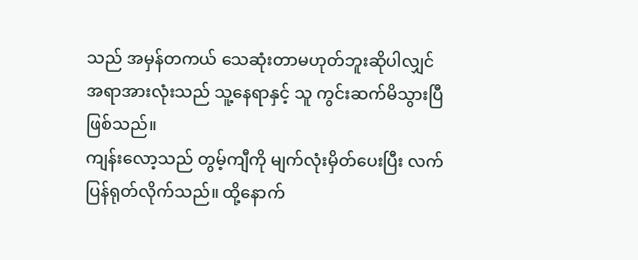သည် အမှန်တကယ် သေဆုံးတာမဟုတ်ဘူးဆိုပါလျှင် အရာအားလုံးသည် သူ့နေရာနှင့် သူ ကွင်းဆက်မိသွားပြီ ဖြစ်သည်။
ကျန်းလော့သည် တွမ့်ကျီကို မျက်လုံးမှိတ်ပေးပြီး လက်ပြန်ရုတ်လိုက်သည်။ ထို့နောက်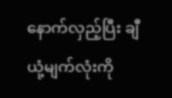နောက်လှည့်ပြီး ချီယုံ့မျက်လုံးကို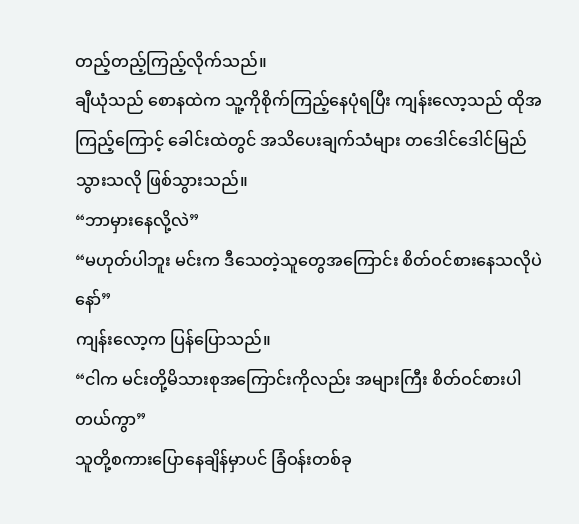တည့်တည့်ကြည့်လိုက်သည်။
ချီယုံသည် စောနထဲက သူ့ကိုစိုက်ကြည့်နေပုံရပြီး ကျန်းလော့သည် ထိုအကြည့်ကြောင့် ခေါင်းထဲတွင် အသိပေးချက်သံများ တဒေါင်ဒေါင်မြည်သွားသလို ဖြစ်သွားသည်။
“ဘာမှားနေလို့လဲ”
“မဟုတ်ပါဘူး မင်းက ဒီသေတဲ့သူတွေအကြောင်း စိတ်ဝင်စားနေသလိုပဲနော်”
ကျန်းလော့က ပြန်ပြောသည်။
“ငါက မင်းတို့မိသားစုအကြောင်းကိုလည်း အများကြီး စိတ်ဝင်စားပါတယ်ကွာ”
သူတို့စကားပြောနေချိန်မှာပင် ခြံဝန်းတစ်ခု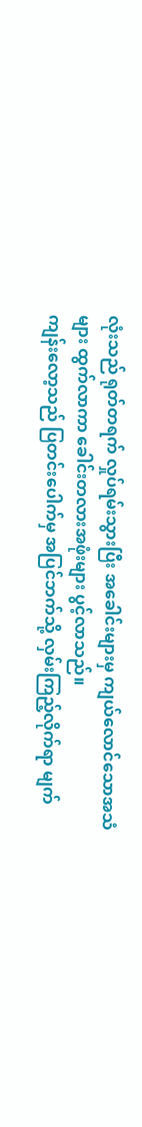လုံးသည် ရုတ်တရက် လှုပ်ရမ်းသွားပြီး အခေါင်းများမှ ကျယ်လောင်သောအသံများ ထွက်လာကာ ခေါင်းတလားအဖုံးများ ပွင့်လာသည်။
ကျန်းလော့သည် ပြတင်းပေါက်မှ အပြင်ဘက်သို့ လှမ်းကြည့်လိုက်ရာ မျက်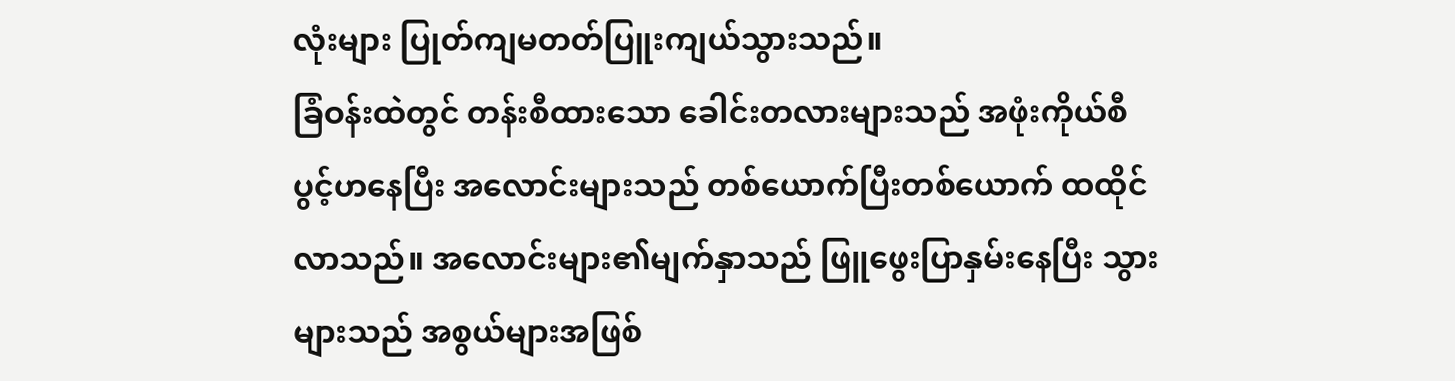လုံးများ ပြုတ်ကျမတတ်ပြူးကျယ်သွားသည်။
ခြံဝန်းထဲတွင် တန်းစီထားသော ခေါင်းတလားများသည် အဖုံးကိုယ်စီပွင့်ဟနေပြီး အလောင်းများသည် တစ်ယောက်ပြီးတစ်ယောက် ထထိုင်လာသည်။ အလောင်းများ၏မျက်နှာသည် ဖြူဖွေးပြာနှမ်းနေပြီး သွားများသည် အစွယ်များအဖြစ်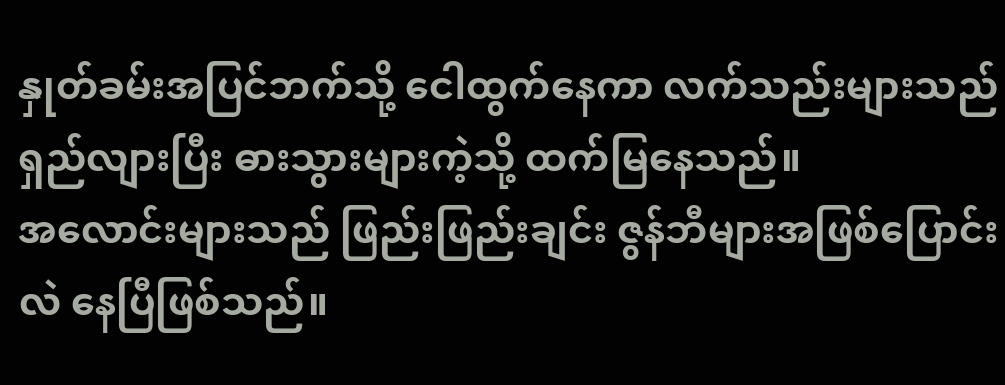နှုတ်ခမ်းအပြင်ဘက်သို့ ငေါထွက်နေကာ လက်သည်းများသည် ရှည်လျားပြီး ဓားသွားများကဲ့သို့ ထက်မြနေသည်။
အလောင်းများသည် ဖြည်းဖြည်းချင်း ဇွန်ဘီများအဖြစ်ပြောင်းလဲ နေပြီဖြစ်သည်။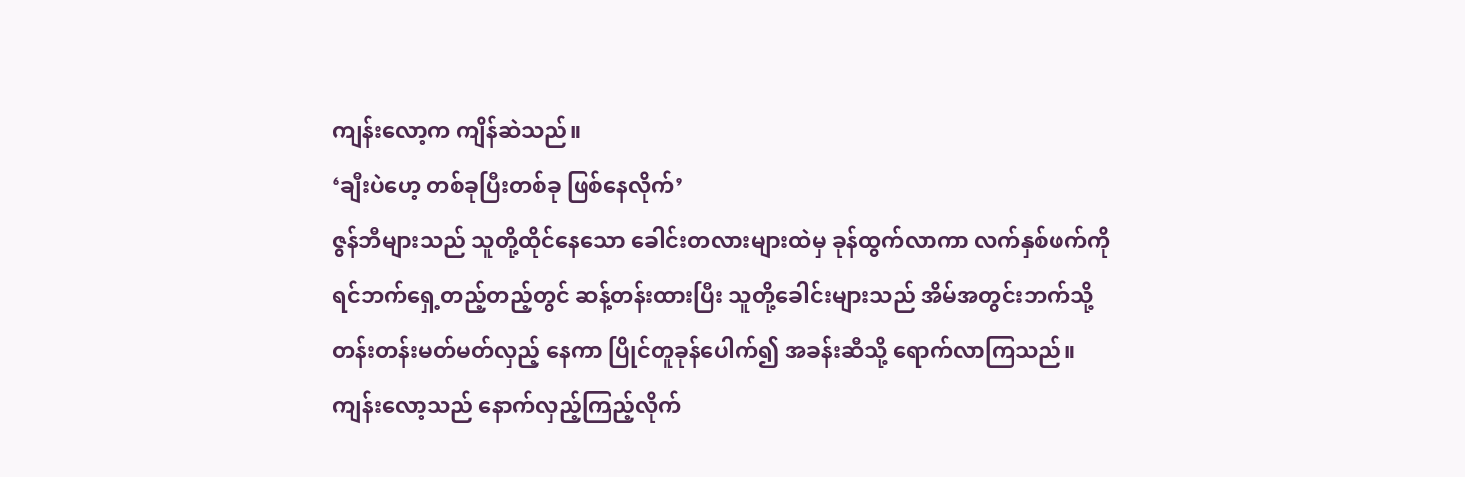ကျန်းလော့က ကျိန်ဆဲသည်။
‘ချီးပဲဟေ့ တစ်ခုပြီးတစ်ခု ဖြစ်နေလိုက်’
ဇွန်ဘီများသည် သူတို့ထိုင်နေသော ခေါင်းတလားများထဲမှ ခုန်ထွက်လာကာ လက်နှစ်ဖက်ကို ရင်ဘက်ရှေ့တည့်တည့်တွင် ဆန့်တန်းထားပြီး သူတို့ခေါင်းများသည် အိမ်အတွင်းဘက်သို့ တန်းတန်းမတ်မတ်လှည့် နေကာ ပြိုင်တူခုန်ပေါက်၍ အခန်းဆီသို့ ရောက်လာကြသည်။
ကျန်းလော့သည် နောက်လှည့်ကြည့်လိုက်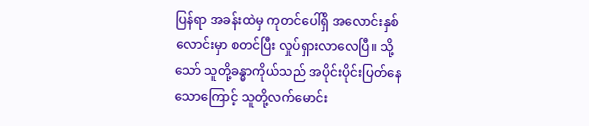ပြန်ရာ အခန်းထဲမှ ကုတင်ပေါ်ရှိ အလောင်းနှစ်လောင်းမှာ စတင်ပြီး လှုပ်ရှားလာလေပြီ။ သို့သော် သူတို့ခန္ဓာကိုယ်သည် အပိုင်းပိုင်းပြတ်နေသောကြောင့် သူတို့လက်မောင်း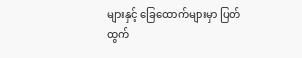များနှင့် ခြေထောက်များမှာ ပြတ်ထွက်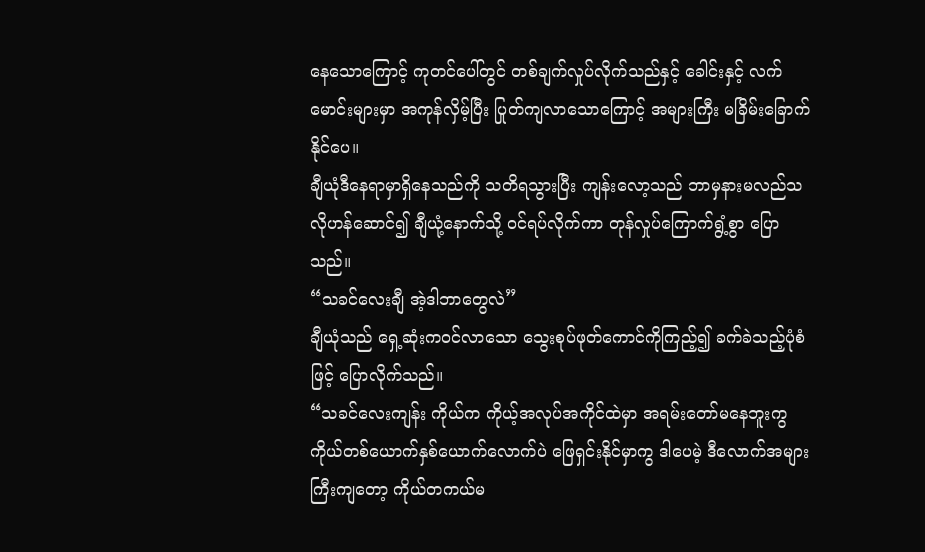နေသောကြောင့် ကုတင်ပေါ်တွင် တစ်ချက်လှုပ်လိုက်သည်နှင့် ခေါင်းနှင့် လက်မောင်းများမှာ အကုန်လှိမ့်ပြီး ပြုတ်ကျလာသောကြောင့် အများကြီး မခြိမ်းခြောက်နိုင်ပေ။
ချီယုံဒီနေရာမှာရှိနေသည်ကို သတိရသွားပြီး ကျန်းလော့သည် ဘာမှနားမလည်သလိုဟန်ဆောင်၍ ချီယုံ့နောက်သို့ ဝင်ရပ်လိုက်ကာ တုန်လှုပ်ကြောက်ရွံ့စွာ ပြောသည်။
“သခင်လေးချီ အဲ့ဒါဘာတွေလဲ”
ချီယုံသည် ရှေ့ဆုံးကဝင်လာသော သွေးစုပ်ဖုတ်ကောင်ကိုကြည့်၍ ခက်ခဲသည့်ပုံစံဖြင့် ပြောလိုက်သည်။
“သခင်လေးကျန်း ကိုယ်က ကိုယ့်အလုပ်အကိုင်ထဲမှာ အရမ်းတော်မနေဘူးကွ ကိုယ်တစ်ယောက်နှစ်ယောက်လောက်ပဲ ဖြေရှင်းနိုင်မှာကွ ဒါပေမဲ့ ဒီလောက်အများကြီးကျတော့ ကိုယ်တကယ်မ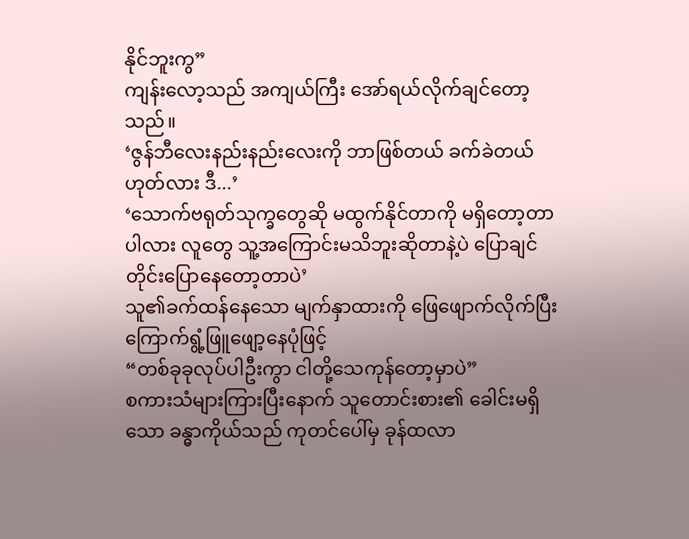နိုင်ဘူးကွ”
ကျန်းလော့သည် အကျယ်ကြီး အော်ရယ်လိုက်ချင်တော့သည်။
‘ဇွန်ဘီလေးနည်းနည်းလေးကို ဘာဖြစ်တယ် ခက်ခဲတယ်ဟုတ်လား ဒီ...’
‘သောက်ဗရုတ်သုက္ခတွေဆို မထွက်နိုင်တာကို မရှိတော့တာပါလား လူတွေ သူ့အကြောင်းမသိဘူးဆိုတာနဲ့ပဲ ပြောချင်တိုင်းပြောနေတော့တာပဲ’
သူ၏ခက်ထန်နေသော မျက်နှာထားကို ဖြေဖျောက်လိုက်ပြီး ကြောက်ရွံ့ဖြူဖျော့နေပုံဖြင့်
“တစ်ခုခုလုပ်ပါဦးကွာ ငါတို့သေကုန်တော့မှာပဲ”
စကားသံများကြားပြီးနောက် သူတောင်းစား၏ ခေါင်းမရှိသော ခန္ဓာကိုယ်သည် ကုတင်ပေါ်မှ ခုန်ထလာ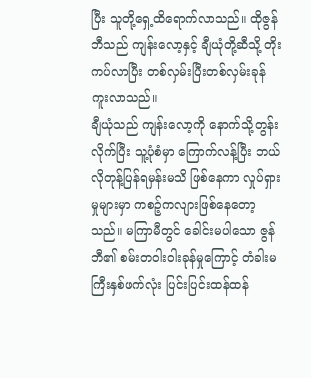ပြီး သူတို့ရှေ့ထိရောက်လာသည်။ ထိုဇွန်ဘီသည် ကျန်းလော့နှင့် ချီယုံတို့ဆီသို့ တိုးကပ်လာပြီး တစ်လှမ်းပြီးတစ်လှမ်းခုန်ကူးလာသည်။
ချီယုံသည် ကျန်းလော့ကို နောက်သို့တွန်းလိုက်ပြီး သူ့ပုံစံမှာ ကြောက်လန့်ပြီး ဘယ်လိုတုန့်ပြန်ရမှန်းမသိ ဖြစ်နေကာ လှုပ်ရှားမှုများမှာ ကစဉ့်ကလျားဖြစ်နေတော့သည်။ မကြာမီတွင် ခေါင်းမပါသော ဇွန်ဘီ၏ စမ်းတဝါးဝါးခုန်မှုကြောင့် တံခါးမကြီးနှစ်ဖက်လုံး ပြင်းပြင်းထန်ထန်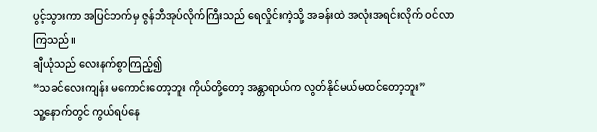ပွင့်သွားကာ အပြင်ဘက်မှ ဇွန်ဘီအုပ်လိုက်ကြီးသည် ရေလှိုင်းကဲ့သို့ အခန်းထဲ အလုံးအရင်းလိုက် ဝင်လာကြသည်။
ချီယုံသည် လေးနက်စွာကြည့်၍
“သခင်လေးကျန်း မကောင်းတော့ဘူး ကိုယ်တို့တော့ အန္တာရာယ်က လွတ်နိုင်မယ်မထင်တော့ဘူး”
သူ့နောက်တွင် ကွယ်ရပ်နေ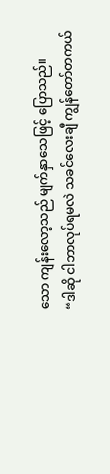သော ကျန်းလော့သည် မျက်နှာသေဖြင့် ပြောသည်။
“ဒါဆို ငါဘာလုပ်ရမလဲ သခင်လေးချီ ကျွန်တော်တကယ်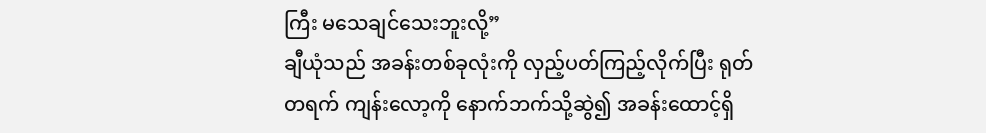ကြီး မသေချင်သေးဘူးလို့”
ချီယုံသည် အခန်းတစ်ခုလုံးကို လှည့်ပတ်ကြည့်လိုက်ပြီး ရုတ်တရက် ကျန်းလော့ကို နောက်ဘက်သို့ဆွဲ၍ အခန်းထောင့်ရှိ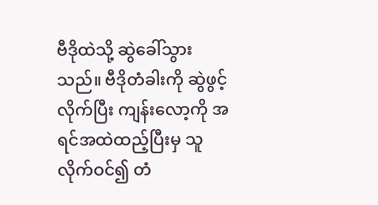ဗီဒိုထဲသို့ ဆွဲခေါ်သွားသည်။ ဗီဒိုတံခါးကို ဆွဲဖွင့်လိုက်ပြီး ကျန်းလော့ကို အရင်အထဲထည့်ပြီးမှ သူလိုက်ဝင်၍ တံ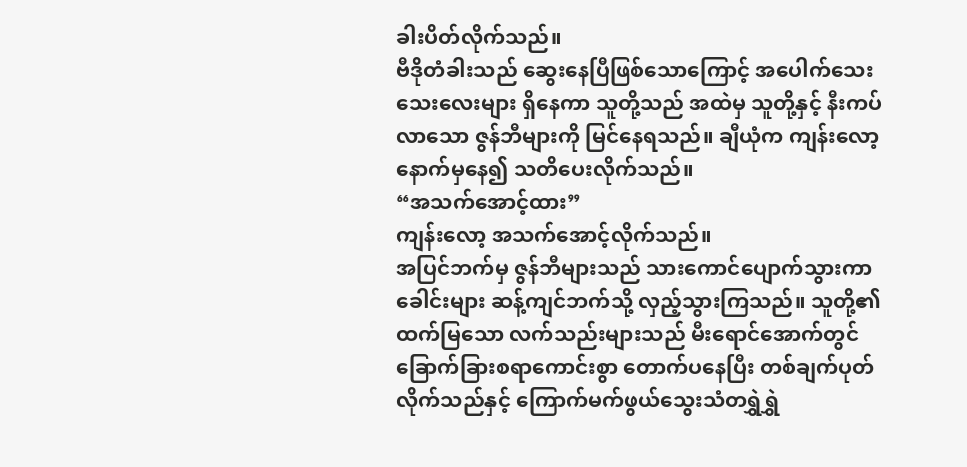ခါးပိတ်လိုက်သည်။
ဗီဒိုတံခါးသည် ဆွေးနေပြီဖြစ်သောကြောင့် အပေါက်သေးသေးလေးများ ရှိနေကာ သူတို့သည် အထဲမှ သူတို့နှင့် နီးကပ်လာသော ဇွန်ဘီများကို မြင်နေရသည်။ ချီယုံက ကျန်းလော့နောက်မှနေ၍ သတိပေးလိုက်သည်။
“အသက်အောင့်ထား”
ကျန်းလော့ အသက်အောင့်လိုက်သည်။
အပြင်ဘက်မှ ဇွန်ဘီများသည် သားကောင်ပျောက်သွားကာ ခေါင်းများ ဆန့်ကျင်ဘက်သို့ လှည့်သွားကြသည်။ သူတို့၏ထက်မြသော လက်သည်းများသည် မီးရောင်အောက်တွင် ခြောက်ခြားစရာကောင်းစွာ တောက်ပနေပြီး တစ်ချက်ပုတ်လိုက်သည်နှင့် ကြောက်မက်ဖွယ်သွေးသံတရွှဲရွှဲ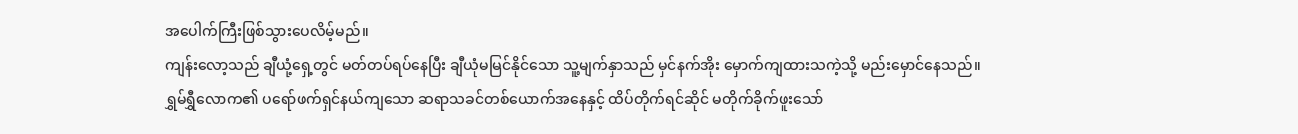အပေါက်ကြီးဖြစ်သွားပေလိမ့်မည်။
ကျန်းလော့သည် ချီယုံ့ရှေ့တွင် မတ်တပ်ရပ်နေပြီး ချီယုံမမြင်နိုင်သော သူ့မျက်နှာသည် မှင်နက်အိုး မှောက်ကျထားသကဲ့သို့ မည်းမှောင်နေသည်။
ရွှမ်ရွှီလောက၏ ပရော်ဖက်ရှင်နယ်ကျသော ဆရာသခင်တစ်ယောက်အနေနှင့် ထိပ်တိုက်ရင်ဆိုင် မတိုက်ခိုက်ဖူးသော်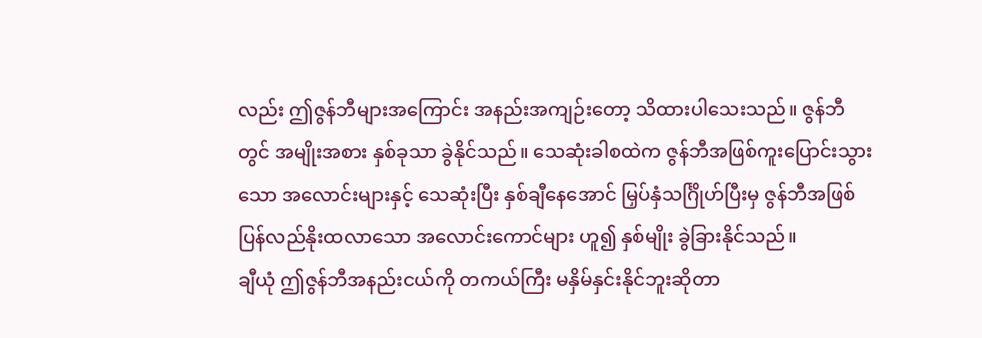လည်း ဤဇွန်ဘီများအကြောင်း အနည်းအကျဉ်းတော့ သိထားပါသေးသည်။ ဇွန်ဘီတွင် အမျိုးအစား နှစ်ခုသာ ခွဲနိုင်သည်။ သေဆုံးခါစထဲက ဇွန်ဘီအဖြစ်ကူးပြောင်းသွားသော အလောင်းများနှင့် သေဆုံးပြီး နှစ်ချီနေအောင် မြှပ်နှံသင်္ဂြိုဟ်ပြီးမှ ဇွန်ဘီအဖြစ် ပြန်လည်နိုးထလာသော အလောင်းကောင်များ ဟူ၍ နှစ်မျိုး ခွဲခြားနိုင်သည်။
ချီယုံ ဤဇွန်ဘီအနည်းငယ်ကို တကယ်ကြီး မနှိမ်နှင်းနိုင်ဘူးဆိုတာ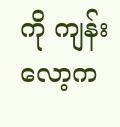ကို ကျန်းလော့က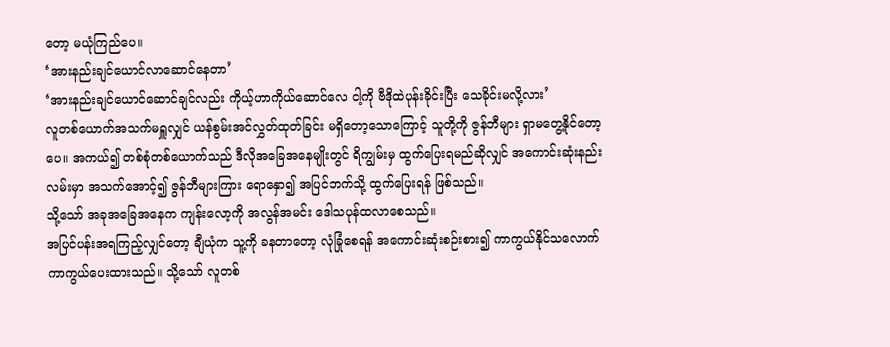တော့ မယုံကြည်ပေ။
‘အားနည်းချင်ယောင်လာဆောင်နေတာ’
‘အားနည်းချင်ယောင်ဆောင်ချင်လည်း ကိုယ့်ဟာကိုယ်ဆောင်လေ ငါ့ကို ဗီဒိုထဲပုန်းခိုင်းပြီး သေခိုင်းမလို့လား’
လူတစ်ယောက်အသက်မရှူလျှင် ယန်စွမ်းအင်လွှတ်ထုတ်ခြင်း မရှိတော့သောကြောင့် သူတို့ကို ဇွန်ဘီများ ရှာမတွေ့နိုင်တော့ပေ။ အကယ်၍ တစ်စုံတစ်ယောက်သည် ဒီလိုအခြေအနေမျိုးတွင် ရိကျွမ်းမှ ထွက်ပြေးရမည်ဆိုလျှင် အကောင်းဆုံးနည်းလမ်းမှာ အသက်အောင့်၍ ဇွန်ဘီများကြား ရောနှော၍ အပြင်ဘက်သို့ ထွက်ပြေးရန် ဖြစ်သည်။
သို့သော် အခုအခြေအနေက ကျန်းလော့ကို အလွန်အမင်း ဒေါသပုန်ထလာစေသည်။
အပြင်ပန်းအရကြည့်လျှင်တော့ ချီယုံက သူ့ကို ခနတာတော့ လုံခြုံစေရန် အကောင်းဆုံးစဉ်းစား၍ ကာကွယ်နိုင်သလောက် ကာကွယ်ပေးထားသည်။ သို့သော် လူတစ်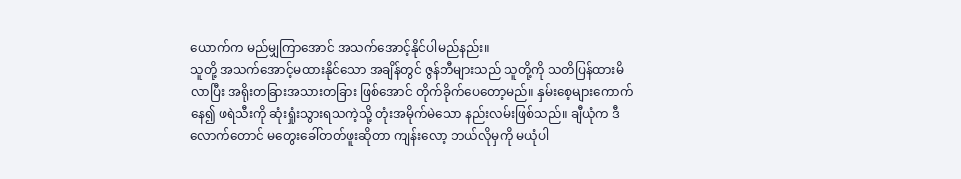ယောက်က မည်မျှကြာအောင် အသက်အောင့်နိုင်ပါမည်နည်း။
သူတို့ အသက်အောင့်မထားနိုင်သော အချိန်တွင် ဇွန်ဘီများသည် သူတို့ကို သတိပြန်ထားမိလာပြီး အရိုးတခြားအသားတခြား ဖြစ်အောင် တိုက်ခိုက်ပေတော့မည်။ နှမ်းစေ့များကောက်နေ၍ ဖရဲသီးကို ဆုံးရှုံးသွားရသကဲ့သို့ တုံးအမိုက်မဲသော နည်းလမ်းဖြစ်သည်။ ချီယုံက ဒီလောက်တောင် မတွေးခေါ်တတ်ဖူးဆိုတာ ကျန်းလော့ ဘယ်လိုမှကို မယုံပါ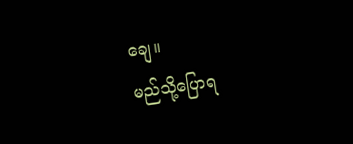ချေ။
မည်သို့ပြောရ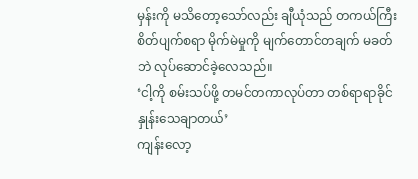မှန်းကို မသိတော့သော်လည်း ချီယုံသည် တကယ်ကြီး စိတ်ပျက်စရာ မိုက်မဲမှုကို မျက်တောင်တချက် မခတ်ဘဲ လုပ်ဆောင်ခဲ့လေသည်။
‘ငါ့ကို စမ်းသပ်ဖို့ တမင်တကာလုပ်တာ တစ်ရာရာခိုင်နှုန်းသေချာတယ်’
ကျန်းလော့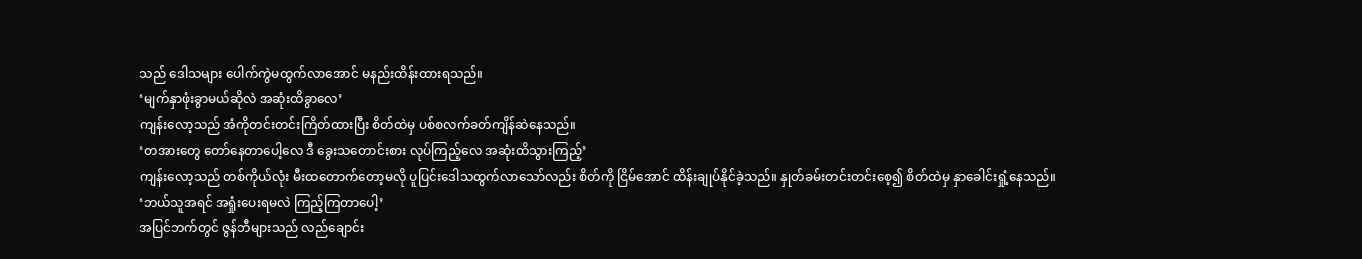သည် ဒေါသများ ပေါက်ကွဲမထွက်လာအောင် မနည်းထိန်းထားရသည်။
‘မျက်နှာဖုံးခွာမယ်ဆိုလဲ အဆုံးထိခွာလေ’
ကျန်းလော့သည် အံကိုတင်းတင်းကြိတ်ထားပြီး စိတ်ထဲမှ ပစ်စလက်ခတ်ကျိန်ဆဲနေသည်။
‘တအားတွေ တော်နေတာပေါ့လေ ဒီ ခွေးသတောင်းစား လုပ်ကြည့်လေ အဆုံးထိသွားကြည့်’
ကျန်းလော့သည် တစ်ကိုယ်လုံး မီးထတောက်တော့မလို ပူပြင်းဒေါသထွက်လာသော်လည်း စိတ်ကို ငြိမ်အောင် ထိန်းချုပ်နိုင်ခဲ့သည်။ နှုတ်ခမ်းတင်းတင်းစေ့၍ စိတ်ထဲမှ နှာခေါင်းရှုံ့နေသည်။
‘ဘယ်သူအရင် အရှုံးပေးရမလဲ ကြည့်ကြတာပေါ့’
အပြင်ဘက်တွင် ဇွန်ဘီများသည် လည်ချောင်း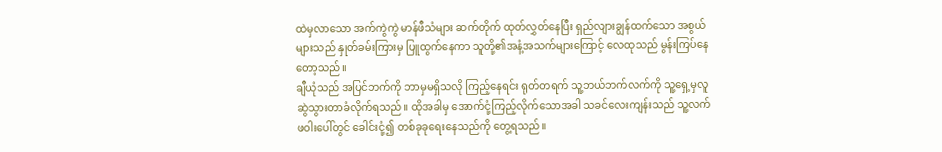ထဲမှလာသော အက်ကွဲကွဲ မာန်ဖီသံများ ဆက်တိုက် ထုတ်လွှတ်နေပြီး ရှည်လျားချွန်ထက်သော အစွယ်များသည် နှုတ်ခမ်းကြားမှ ပြူထွက်နေကာ သူတို့၏အနံ့အသက်များကြောင့် လေထုသည် မွန်းကြပ်နေတော့သည်။
ချီယုံသည် အပြင်ဘက်ကို ဘာမှမရှိသလို ကြည့်နေရင်း ရုတ်တရက် သူ့ဘယ်ဘက်လက်ကို သူ့ရှေ့မှလူ ဆွဲသွားတာခံလိုက်ရသည်။ ထိုအခါမှ အောက်ငုံ့ကြည့်လိုက်သောအခါ သခင်လေးကျန်းသည် သူ့လက်ဖဝါးပေါ်တွင် ခေါင်းငုံ့၍ တစ်ခုခုရေးနေသည်ကို တွေ့ရသည်။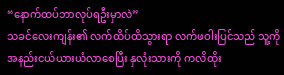“နောက်ထပ်ဘာလုပ်ရဦးမှာလဲ”
သခင်လေးကျန်း၏ လက်ထိပ်ထိသွားရာ လက်ဖဝါးပြင်သည် သူ့ကို အနည်းငယ်ယားယံလာစေပြီး နှလုံးသားကို ကလိထိုး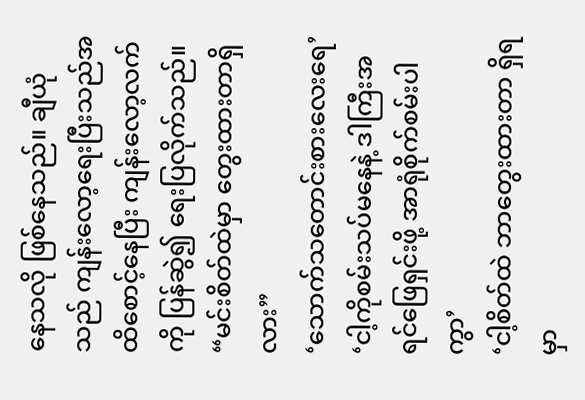နေသလို ဖြစ်နေသည်။ ချီယုံသည် ကျန်းလော့ရေးပြီးသည်အထိစောင့်နေပြီး ကျန်းလော့လက်ကို ပြန်ဆွဲ၍ ရေးပြလိုက်သည်။
“မင်းစိတ်ထဲမှာ တွေးထားတာရှိလား”
‘သောက်သတောင်းစားလေးရေ’
‘ငါ့ကိုစမ်းသပ်မနေနဲ့ ဒါကြီးအရင်ဖြေရှင်းဖို့ အာရုံစိုက်စမ်းပါကွာ’
‘ငါ့စိတ်ထဲ ဘာတွေးထားတာ ရှိရမှာ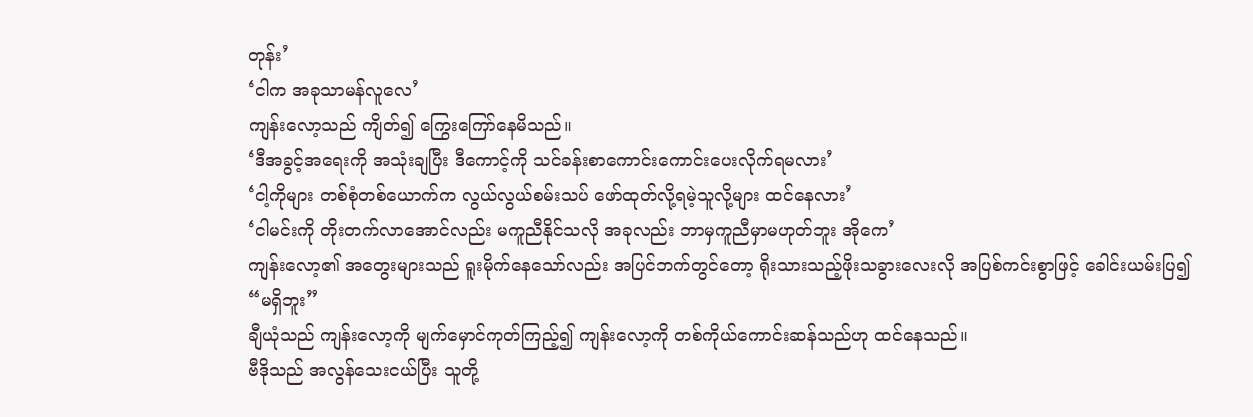တုန်း’
‘ငါက အခုသာမန်လူလေ’
ကျန်းလော့သည် ကျိတ်၍ ကြွေးကြော်နေမိသည်။
‘ဒီအခွင့်အရေးကို အသုံးချပြီး ဒီကောင့်ကို သင်ခန်းစာကောင်းကောင်းပေးလိုက်ရမလား’
‘ငါ့ကိုများ တစ်စုံတစ်ယောက်က လွယ်လွယ်စမ်းသပ် ဖော်ထုတ်လို့ရမဲ့သူလို့များ ထင်နေလား’
‘ငါမင်းကို တိုးတက်လာအောင်လည်း မကူညီနိုင်သလို အခုလည်း ဘာမှကူညီမှာမဟုတ်ဘူး အိုကေ’
ကျန်းလော့၏ အတွေးများသည် ရူးမိုက်နေသော်လည်း အပြင်ဘက်တွင်တော့ ရိုးသားသည့်ဖိုးသခွားလေးလို အပြစ်ကင်းစွာဖြင့် ခေါင်းယမ်းပြ၍
“မရှိဘူး”
ချီယုံသည် ကျန်းလော့ကို မျက်မှောင်ကုတ်ကြည့်၍ ကျန်းလော့ကို တစ်ကိုယ်ကောင်းဆန်သည်ဟု ထင်နေသည်။
ဗီဒိုသည် အလွန်သေးငယ်ပြီး သူတို့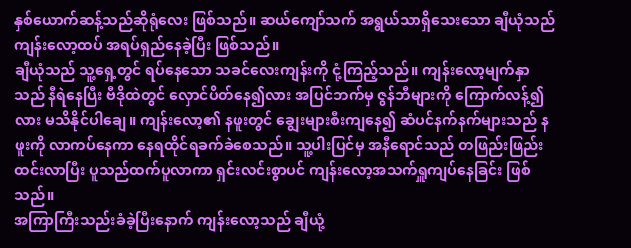နှစ်ယောက်ဆန့်သည်ဆိုရုံလေး ဖြစ်သည်။ ဆယ်ကျော်သက် အရွယ်သာရှိသေးသော ချီယုံသည် ကျန်းလော့ထပ် အရပ်ရှည်နေခဲ့ပြီး ဖြစ်သည်။
ချီယုံသည် သူ့ရှေ့တွင် ရပ်နေသော သခင်လေးကျန်းကို ငုံ့ကြည့်သည်။ ကျန်းလော့မျက်နှာသည် နီရဲနေပြီး ဗီဒိုထဲတွင် လှောင်ပိတ်နေ၍လား အပြင်ဘက်မှ ဇွန်ဘီများကို ကြောက်လန့်၍လား မသိနိုင်ပါချေ။ ကျန်းလော့၏ နဖူးတွင် ချွေးများစီးကျနေ၍ ဆံပင်နက်နက်များသည် နဖူးကို လာကပ်နေကာ နေရထိုင်ရခက်ခဲစေသည်။ သူ့ပါးပြင်မှ အနီရောင်သည် တဖြည်းဖြည်းထင်းလာပြီး ပူသည်ထက်ပူလာကာ ရှင်းလင်းစွာပင် ကျန်းလော့အသက်ရှူကျပ်နေခြင်း ဖြစ်သည်။
အကြာကြီးသည်းခံခဲ့ပြီးနောက် ကျန်းလော့သည် ချီယုံ့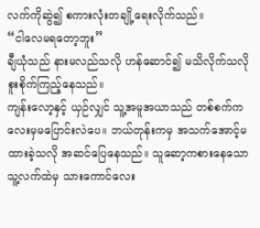လက်ကိုဆွဲ၍ စကားလုံးတချို့ရေးလိုက်သည်။
“ငါလေမရတော့ဘူး”
ချီယုံသည် နားမလည်သလို ဟန်ဆောင်၍ မသိလိုက်သလို စူးစိုက်ကြည့်နေသည်။
ကျန်းလော့နှင့် ယှဉ်လျှင် သူ့အမူအယာသည် တစ်စက်ကလေးမှမပြောင်းလဲပေ။ ဘယ်တုန်းကမှ အသက်အောင့်မထားခဲ့သလို အဆင်ပြေနေသည်။ သူဆော့ကစားနေသော သူ့လက်ထဲမှ သားကောင်လေး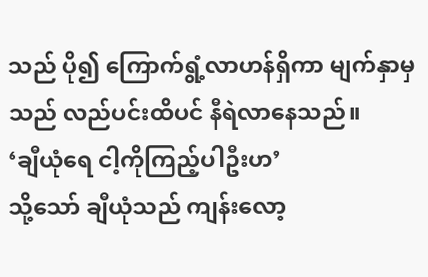သည် ပို၍ ကြောက်ရွံ့လာဟန်ရှိကာ မျက်နှာမှသည် လည်ပင်းထိပင် နီရဲလာနေသည်။
‘ချီယုံရေ ငါ့ကိုကြည့်ပါဦးဟ’
သို့သော် ချီယုံသည် ကျန်းလော့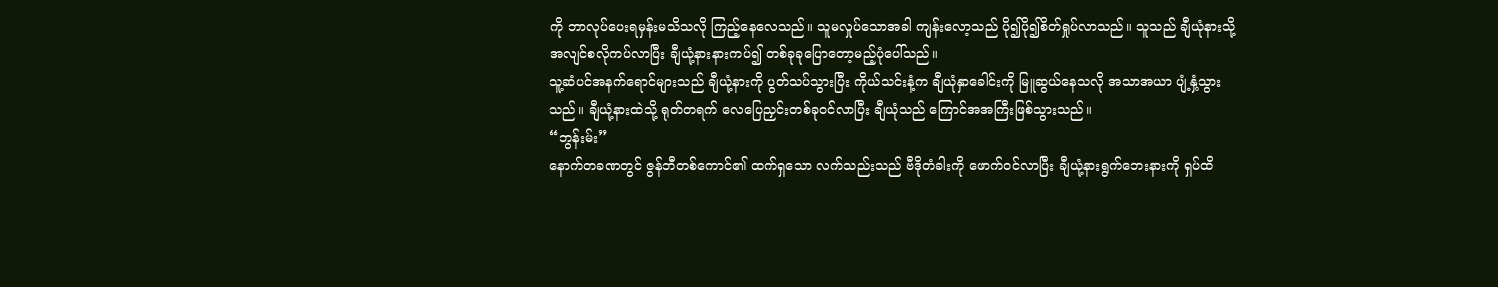ကို ဘာလုပ်ပေးရမှန်းမသိသလို ကြည့်နေလေသည်။ သူမလှုပ်သောအခါ ကျန်းလော့သည် ပို၍ပို၍စိတ်ရှုပ်လာသည်။ သူသည် ချီယုံနားသို့ အလျင်စလိုကပ်လာပြီး ချီယုံ့နားနားကပ်၍ တစ်ခုခုပြောတော့မည့်ပုံပေါ်သည်။
သူ့ဆံပင်အနက်ရောင်များသည် ချီယုံ့နားကို ပွတ်သပ်သွားပြီး ကိုယ်သင်းနံ့က ချီယုံနှာခေါင်းကို မြူဆွယ်နေသလို အသာအယာ ပျံ့နှံ့သွားသည်။ ချီယုံ့နားထဲသို့ ရုတ်တရက် လေပြေညှင်းတစ်ခုဝင်လာပြီး ချီယုံသည် ကြောင်အအကြီးဖြစ်သွားသည်။
“ဘွန်းမ်း”
နောက်တခဏတွင် ဇွန်ဘီတစ်ကောင်၏ ထက်ရှသော လက်သည်းသည် ဗီဒိုတံခါးကို ဖောက်ဝင်လာပြီး ချီယုံ့နားရွက်ဘေးနားကို ရှပ်ထိ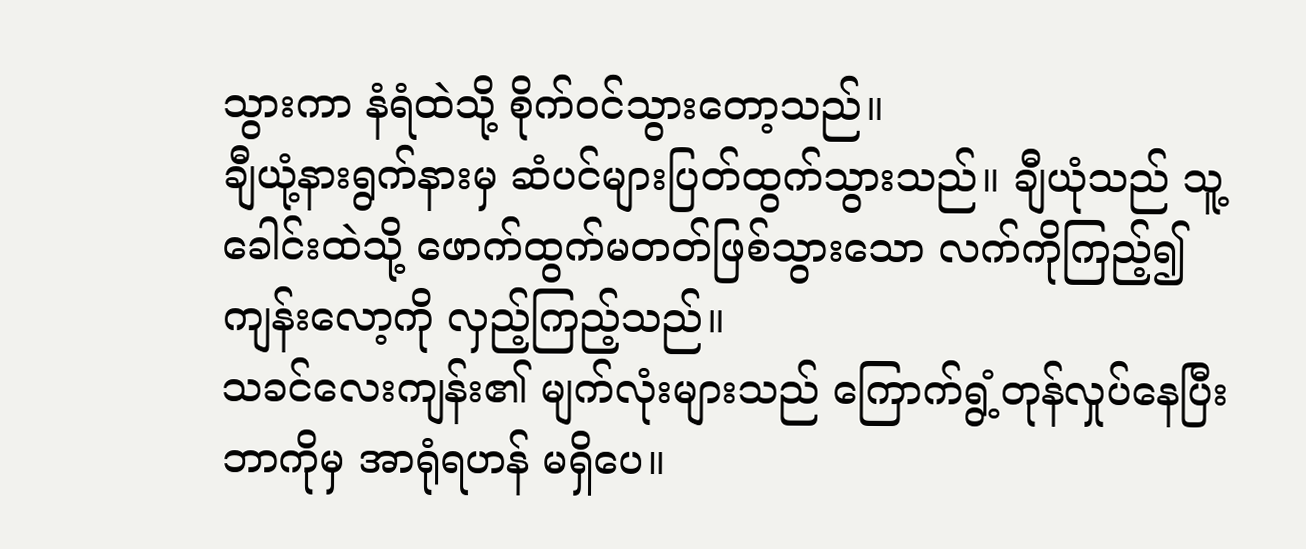သွားကာ နံရံထဲသို့ စိုက်ဝင်သွားတော့သည်။
ချီယုံ့နားရွက်နားမှ ဆံပင်များပြတ်ထွက်သွားသည်။ ချီယုံသည် သူ့ခေါင်းထဲသို့ ဖောက်ထွက်မတတ်ဖြစ်သွားသော လက်ကိုကြည့်၍ ကျန်းလော့ကို လှည့်ကြည့်သည်။
သခင်လေးကျန်း၏ မျက်လုံးများသည် ကြောက်ရွံ့တုန်လှုပ်နေပြီး ဘာကိုမှ အာရုံရဟန် မရှိပေ။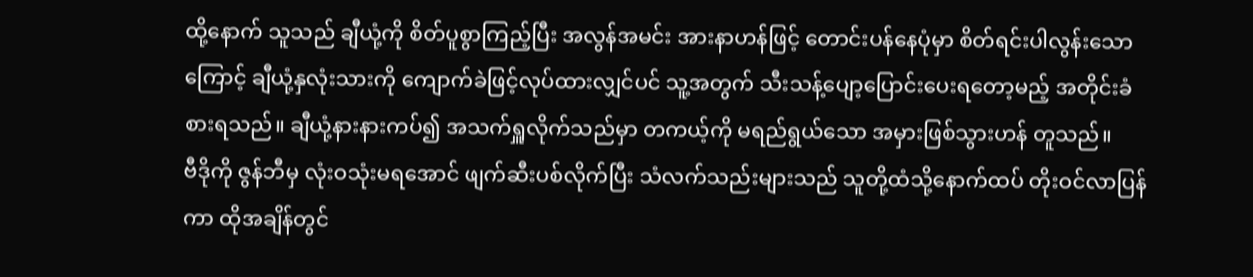ထို့နောက် သူသည် ချီယုံ့ကို စိတ်ပူစွာကြည့်ပြီး အလွန်အမင်း အားနာဟန်ဖြင့် တောင်းပန်နေပုံမှာ စိတ်ရင်းပါလွန်းသောကြောင့် ချီယုံ့နှလုံးသားကို ကျောက်ခဲဖြင့်လုပ်ထားလျှင်ပင် သူ့အတွက် သီးသန့်ပျော့ပြောင်းပေးရတော့မည့် အတိုင်းခံစားရသည်။ ချီယုံ့နားနားကပ်၍ အသက်ရှူလိုက်သည်မှာ တကယ့်ကို မရည်ရွယ်သော အမှားဖြစ်သွားဟန် တူသည်။
ဗီဒိုကို ဇွန်ဘီမှ လုံးဝသုံးမရအောင် ဖျက်ဆီးပစ်လိုက်ပြီး သံလက်သည်းများသည် သူတို့ထံသို့နောက်ထပ် တိုးဝင်လာပြန်ကာ ထိုအချိန်တွင်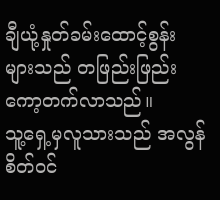ချီယုံ့နှုတ်ခမ်းထောင့်စွန်းများသည် တဖြည်းဖြည်း ကော့တက်လာသည်။
သူ့ရှေ့မှလူသားသည် အလွန်စိတ်ဝင်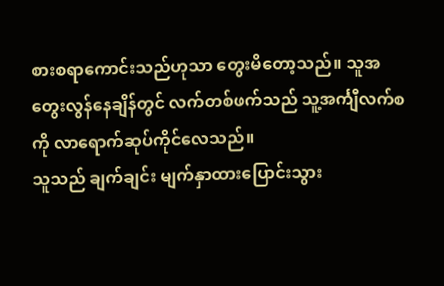စားစရာကောင်းသည်ဟုသာ တွေးမိတော့သည်။ သူအတွေးလွန်နေချိန်တွင် လက်တစ်ဖက်သည် သူ့အင်္ကျီလက်စကို လာရောက်ဆုပ်ကိုင်လေသည်။
သူသည် ချက်ချင်း မျက်နှာထားပြောင်းသွား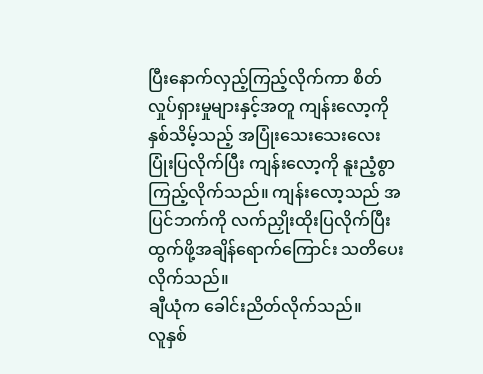ပြီးနောက်လှည့်ကြည့်လိုက်ကာ စိတ်လှုပ်ရှားမှုများနှင့်အတူ ကျန်းလော့ကို နှစ်သိမ့်သည့် အပြုံးသေးသေးလေးပြုံးပြလိုက်ပြီး ကျန်းလော့ကို နူးညံ့စွာ ကြည့်လိုက်သည်။ ကျန်းလော့သည် အပြင်ဘက်ကို လက်ညှိုးထိုးပြလိုက်ပြီး ထွက်ဖို့အချိန်ရောက်ကြောင်း သတိပေးလိုက်သည်။
ချီယုံက ခေါင်းညိတ်လိုက်သည်။
လူနှစ်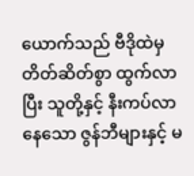ယောက်သည် ဗီဒိုထဲမှ တိတ်ဆိတ်စွာ ထွက်လာပြီး သူတို့နှင့် နီးကပ်လာနေသော ဇွန်ဘီများနှင့် မ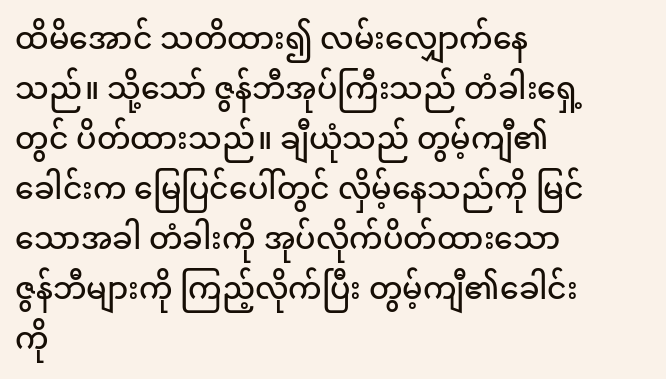ထိမိအောင် သတိထား၍ လမ်းလျှောက်နေသည်။ သို့သော် ဇွန်ဘီအုပ်ကြီးသည် တံခါးရှေ့တွင် ပိတ်ထားသည်။ ချီယုံသည် တွမ့်ကျီ၏ခေါင်းက မြေပြင်ပေါ်တွင် လှိမ့်နေသည်ကို မြင်သောအခါ တံခါးကို အုပ်လိုက်ပိတ်ထားသော ဇွန်ဘီများကို ကြည့်လိုက်ပြီး တွမ့်ကျီ၏ခေါင်းကို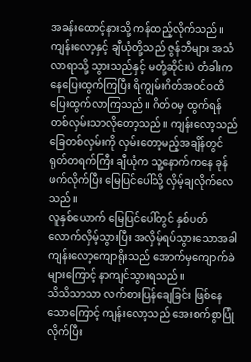အခန်းထောင့်နားသို့ ကန်ထည့်လိုက်သည်။
ကျန်းလော့နှင့် ချီယုံတို့သည် ဇွန်ဘီများ အသံလာရာသို့ သွားသည်နှင့် မတုံ့ဆိုင်းပဲ တံခါးကနေပြေးထွက်ကြပြီး ရိကျွမ်းဂိတ်အဝင်ဝထိ ပြေးထွက်လာကြသည်။ ဂိတ်ဝမှ ထွက်ရန် တစ်လှမ်းသာလိုတော့သည်။ ကျန်းလော့သည် ခြေတစ်လှမ်းကို လှမ်းတော့မည့်အချိန်တွင် ရုတ်တရက်ကြီး ချီယုံက သူ့နောက်ကနေ ခုန်ဖက်လိုက်ပြီး မြေပြင်ပေါ်သို့ လှိမ့်ချလိုက်လေသည်။
လူနှစ်ယောက် မြေပြင်ပေါ်တွင် နှစ်ပတ်လောက်လှိမ့်သွားပြီး အလှိမ့်ရပ်သွားသောအခါ ကျန်းလော့ကျောရိုးသည် အောက်မှကျောက်ခဲများကြောင့် နာကျင်သွားရသည်။
သိသိသာသာ လက်စားပြန်ချေခြင်း ဖြစ်နေသောကြောင့် ကျန်းလော့သည် အေးစက်စွာပြုံလိုက်ပြီး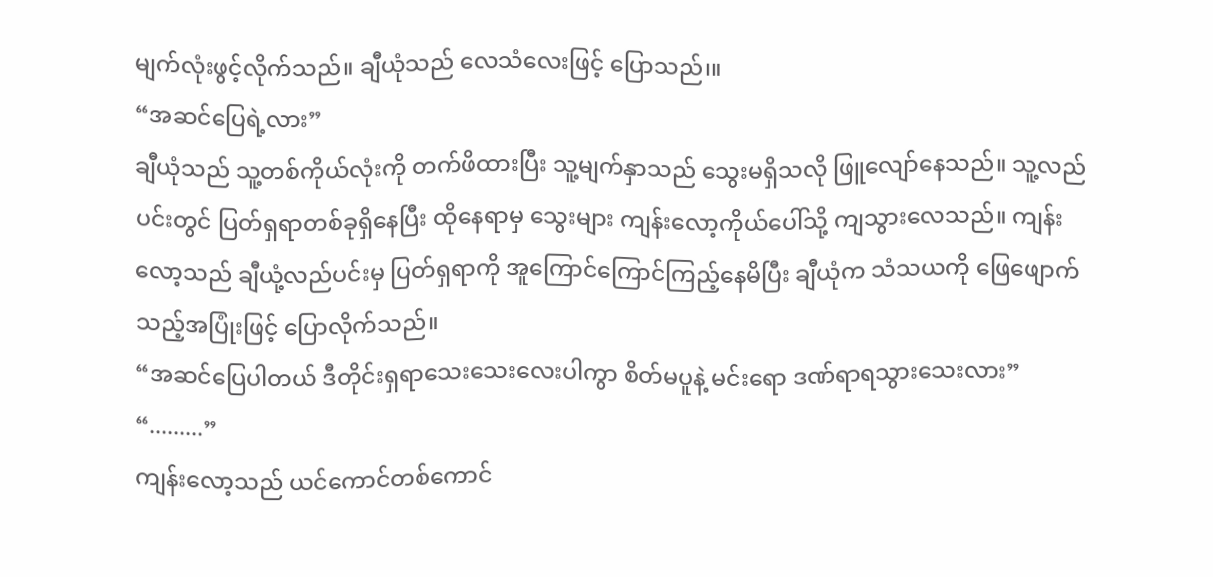မျက်လုံးဖွင့်လိုက်သည်။ ချီယုံသည် လေသံလေးဖြင့် ပြောသည်၊။
“အဆင်ပြေရဲ့လား”
ချီယုံသည် သူ့တစ်ကိုယ်လုံးကို တက်ဖိထားပြီး သူ့မျက်နှာသည် သွေးမရှိသလို ဖြူလျော်နေသည်။ သူ့လည်ပင်းတွင် ပြတ်ရှရာတစ်ခုရှိနေပြီး ထိုနေရာမှ သွေးများ ကျန်းလော့ကိုယ်ပေါ်သို့ ကျသွားလေသည်။ ကျန်းလော့သည် ချီယုံ့လည်ပင်းမှ ပြတ်ရှရာကို အူကြောင်ကြောင်ကြည့်နေမိပြီး ချီယုံက သံသယကို ဖြေဖျောက်သည့်အပြုံးဖြင့် ပြောလိုက်သည်။
“အဆင်ပြေပါတယ် ဒီတိုင်းရှရာသေးသေးလေးပါကွာ စိတ်မပူနဲ့ မင်းရော ဒဏ်ရာရသွားသေးလား”
“.........”
ကျန်းလော့သည် ယင်ကောင်တစ်ကောင်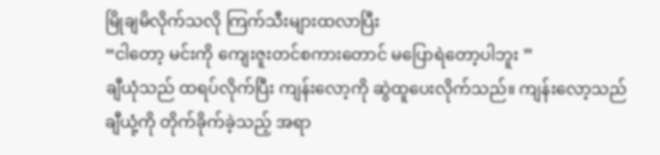မြိုချမိလိုက်သလို ကြက်သီးများထလာပြီး
“ငါတော့ မင်းကို ကျေးဇူးတင်စကားတောင် မပြောရဲတော့ပါဘူး ”
ချီယုံသည် ထရပ်လိုက်ပြီး ကျန်းလော့ကို ဆွဲထူပေးလိုက်သည်။ ကျန်းလော့သည် ချီယုံ့ကို တိုက်ခိုက်ခဲ့သည့် အရာ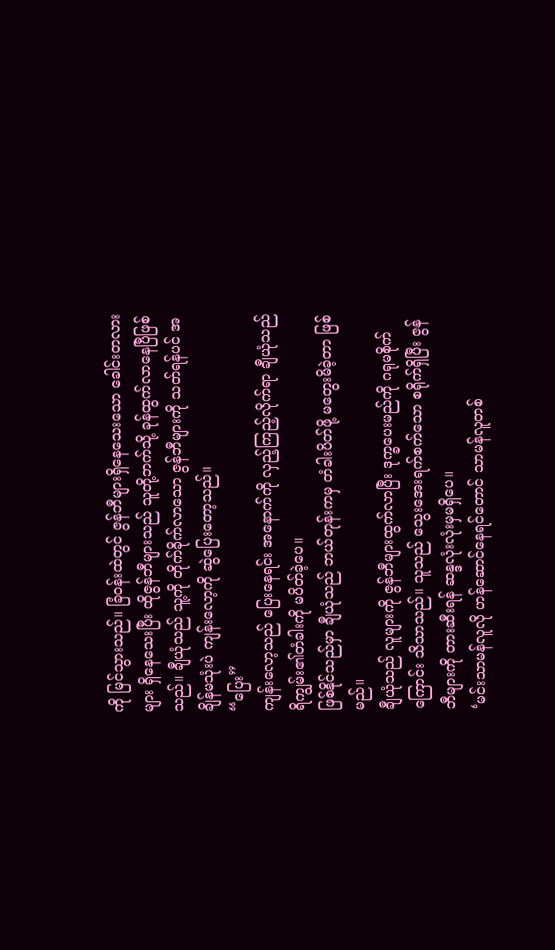ကို မြင်သွားသည်။ ခြံဝန်းထဲတွင် ဇွန်ဘီများရှိနေသေးသော ခေါင်းတလားများ ရှိနေသေးပြီး ထိုဇွန်ဘီများသည် သူတို့ဘက်သို့ ခုန်ထွက်လာနေပြီဖြစ်သည်။ ချီယုံသည် သူ့ကို တိုက်ခိုက်လာသော ဇွန်ဘီများကို သတ်ရန်ပင် အချိန်မသုံးပဲ ကျန်းလော့ကို ဆွဲပြေးတော့သည်။
“ပြေး”
ကျန်းလော့သည် ပြေးနေရင်း အနောက်ကို လှည့်ကြည့်လိုက်ရာ ချီယုံသည် ရိကျွမ်း၏တံခါးကို မပိတ်ခဲ့ပေ။
ဖြစ်နိုင်သည်မှာ ချီယုံသည် ဘယ်တုန်းကမှ တံခါးပိတ်ဖို့ မတွေးမိခဲ့တာ ဖြစ်မည်။
ချီယုံသည် လူများကို ဇွန်ဘီများထွက်လာပြီး ဒုက္ခပေးမည်ကို ဂရုမစိုက်ကြောင်း သိသာသည်။ သူသည် သွေးအေးရက်စက်သော စရိုက်ရှိပြီး ဇွန်ဘီများကို တားဆီးရန် ဆန္ဒလုံးလုံးမှမရှိပေ။
‘မင်းသာမန်လူလို ဟန်ဆောင်နေရင်တောင် သာမန်လူတစ်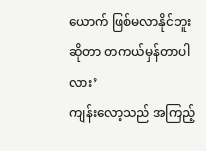ယောက် ဖြစ်မလာနိုင်ဘူးဆိုတာ တကယ်မှန်တာပါလား’
ကျန်းလော့သည် အကြည့်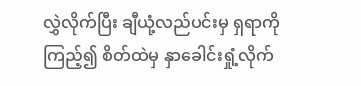လွှဲလိုက်ပြီး ချီယုံ့လည်ပင်းမှ ရှရာကို ကြည့်၍ စိတ်ထဲမှ နှာခေါင်းရှုံ့လိုက်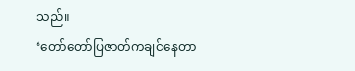သည်။
‘တော်တော်ပြဇာတ်ကချင်နေတာ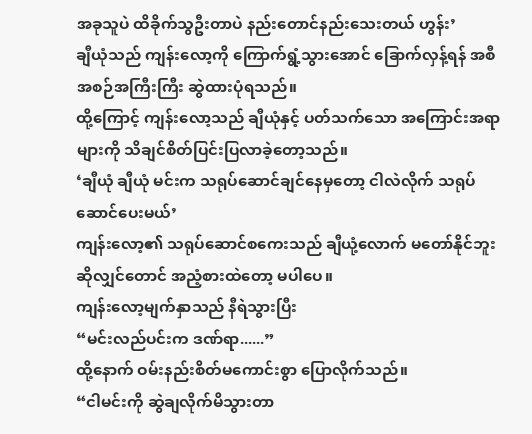အခုသူပဲ ထိခိုက်သွဦးတာပဲ နည်းတောင်နည်းသေးတယ် ဟွန်း’
ချီယုံသည် ကျန်းလော့ကို ကြောက်ရွံ့သွားအောင် ခြောက်လှန့်ရန် အစီအစဉ်အကြီးကြီး ဆွဲထားပုံရသည်။
ထို့ကြောင့် ကျန်းလော့သည် ချီယုံနှင့် ပတ်သက်သော အကြောင်းအရာများကို သိချင်စိတ်ပြင်းပြလာခဲ့တော့သည်။
‘ချီယုံ ချီယုံ မင်းက သရုပ်ဆောင်ချင်နေမှတော့ ငါလဲလိုက် သရုပ်ဆောင်ပေးမယ်’
ကျန်းလော့၏ သရုပ်ဆောင်စကေးသည် ချီယုံ့လောက် မတော်နိုင်ဘူးဆိုလျှင်တောင် အညံ့စားထဲတော့ မပါပေ။
ကျန်းလော့မျက်နှာသည် နီရဲသွားပြီး
“မင်းလည်ပင်းက ဒဏ်ရာ......”
ထို့နောက် ဝမ်းနည်းစိတ်မကောင်းစွာ ပြောလိုက်သည်။
“ငါမင်းကို ဆွဲချလိုက်မိသွားတာ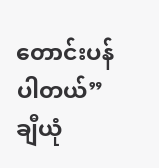တောင်းပန်ပါတယ်”
ချီယုံ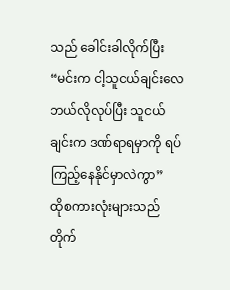သည် ခေါင်းခါလိုက်ပြီး
“မင်းက ငါ့သူငယ်ချင်းလေ ဘယ်လိုလုပ်ပြီး သူငယ်ချင်းက ဒဏ်ရာရမှာကို ရပ်ကြည့်နေနိုင်မှာလဲကွာ”
ထိုစကားလုံးများသည် တိုက်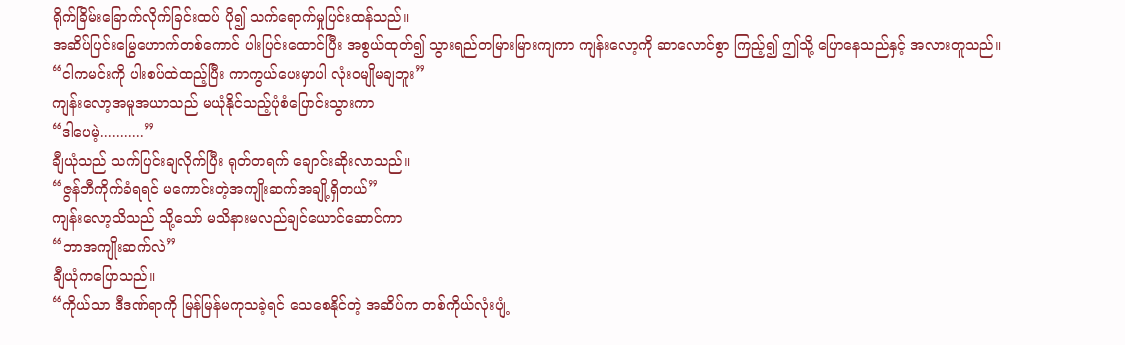ရိုက်ခြိမ်းခြောက်လိုက်ခြင်းထပ် ပို၍ သက်ရောက်မှုပြင်းထန်သည်။
အဆိပ်ပြင်းမြွေဟောက်တစ်ကောင် ပါးပြင်းထောင်ပြီး အစွယ်ထုတ်၍ သွားရည်တမြားမြားကျကာ ကျန်းလော့ကို ဆာလောင်စွာ ကြည့်၍ ဤသို့ ပြောနေသည်နှင့် အလားတူသည်။
“ငါကမင်းကို ပါးစပ်ထဲထည့်ပြီး ကာကွယ်ပေးမှာပါ လုံးဝမျိုမချဘူး”
ကျန်းလော့အမူအယာသည် မယုံနိုင်သည့်ပုံစံပြောင်းသွားကာ
“ဒါပေမဲ့...........”
ချီယုံသည် သက်ပြင်းချလိုက်ပြီး ရုတ်တရက် ချောင်းဆိုးလာသည်။
“ဇွန်ဘီကိုက်ခံရရင် မကောင်းတဲ့အကျိုးဆက်အချို့ရှိတယ်”
ကျန်းလော့သိသည် သို့သော် မသိနားမလည်ချင်ယောင်ဆောင်ကာ
“ဘာအကျိုးဆက်လဲ”
ချီယုံကပြောသည်။
“ကိုယ်သာ ဒီဒဏ်ရာကို မြန်မြန်မကုသခဲ့ရင် သေစေနိုင်တဲ့ အဆိပ်က တစ်ကိုယ်လုံးပျံ့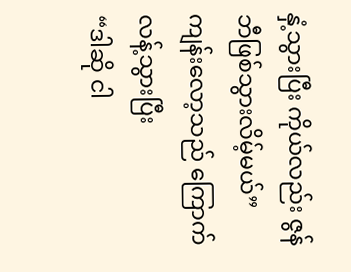နှံ့သွားပြီး ကိုယ်လည်း ဇွန်ဘီဖြစ်သွားလိမ့်မယ်”
ကျန်းလော့သည် ကြောက်လန့်သွားပြီး
“ဒါဆို ငါ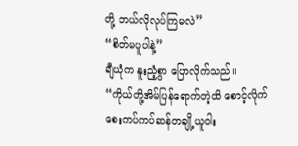တို့ ဘယ်လိုလုပ်ကြမလဲ”
“စိတ်မပူပါနဲ့”
ချီယုံက နူးညံ့စွာ ပြောလိုက်သည်။
“ကိုယ်တို့အိမ်ပြန်ရောက်တဲ့ထိ စောင့်လိုက် စေးကပ်ကပ်ဆန်တချို့ယူဝါး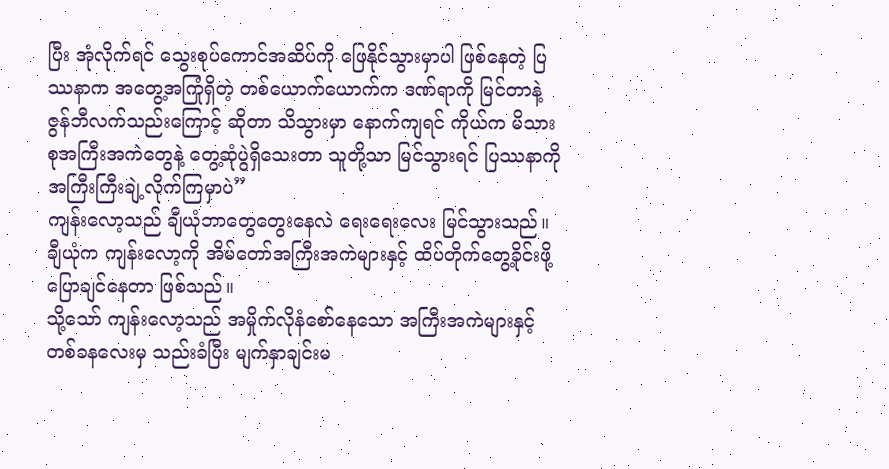ပြီး အုံလိုက်ရင် သွေးစုပ်ကောင်အဆိပ်ကို ဖြေနိုင်သွားမှာပါ ဖြစ်နေတဲ့ ပြဿနာက အတွေ့အကြုံရှိတဲ့ တစ်ယောက်ယောက်က ဒဏ်ရာကို မြင်တာနဲ့ ဇွန်ဘီလက်သည်းကြောင့် ဆိုတာ သိသွားမှာ နောက်ကျရင် ကိုယ်က မိသားစုအကြီးအကဲတွေနဲ့ တွေ့ဆုံပွဲရှိသေးတာ သူတို့သာ မြင်သွားရင် ပြဿနာကို အကြီးကြီးချဲ့လိုက်ကြမှာပဲ”
ကျန်းလော့သည် ချီယုံဘာတွေတွေးနေလဲ ရေးရေးလေး မြင်သွားသည်။ ချီယုံက ကျန်းလော့ကို အိမ်တော်အကြီးအကဲများနှင့် ထိပ်တိုက်တွေ့ခိုင်းဖို့ ပြောချင်နေတာ ဖြစ်သည်။
သို့သော် ကျန်းလော့သည် အမှိုက်လိုနံစော်နေသော အကြီးအကဲများနှင့် တစ်ခနလေးမှ သည်းခံပြီး မျက်နှာချင်းမ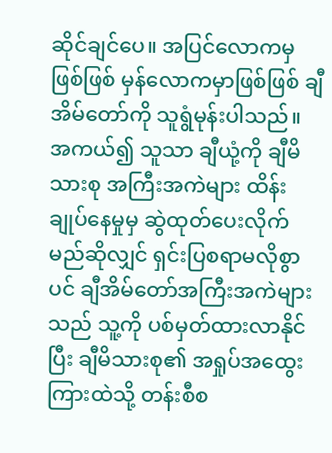ဆိုင်ချင်ပေ။ အပြင်လောကမှဖြစ်ဖြစ် မှန်လောကမှာဖြစ်ဖြစ် ချီအိမ်တော်ကို သူရွံမုန်းပါသည်။ အကယ်၍ သူသာ ချီယုံ့ကို ချီမိသားစု အကြီးအကဲများ ထိန်းချုပ်နေမှုမှ ဆွဲထုတ်ပေးလိုက်မည်ဆိုလျှင် ရှင်းပြစရာမလိုစွာပင် ချီအိမ်တော်အကြီးအကဲများသည် သူ့ကို ပစ်မှတ်ထားလာနိုင်ပြီး ချီမိသားစု၏ အရှုပ်အထွေးကြားထဲသို့ တန်းစီစ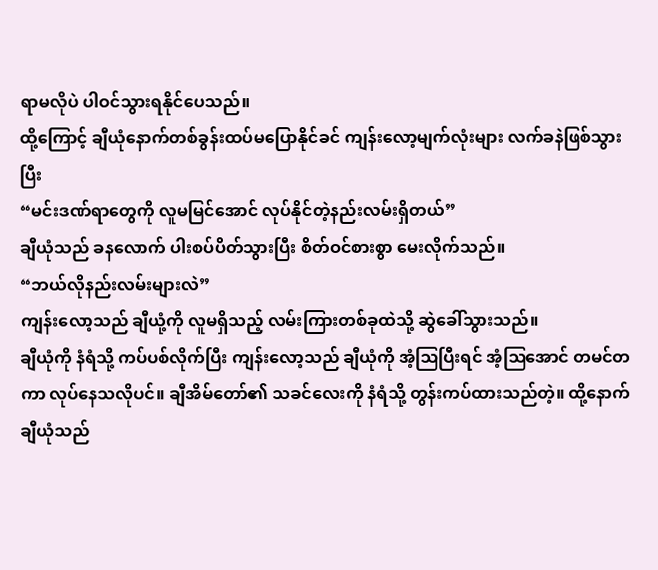ရာမလိုပဲ ပါဝင်သွားရနိုင်ပေသည်။
ထို့ကြောင့် ချီယုံနောက်တစ်ခွန်းထပ်မပြောနိုင်ခင် ကျန်းလော့မျက်လုံးများ လက်ခနဲဖြစ်သွားပြီး
“မင်းဒဏ်ရာတွေကို လူမမြင်အောင် လုပ်နိုင်တဲ့နည်းလမ်းရှိတယ်”
ချီယုံသည် ခနလောက် ပါးစပ်ပိတ်သွားပြီး စိတ်ဝင်စားစွာ မေးလိုက်သည်။
“ဘယ်လိုနည်းလမ်းများလဲ”
ကျန်းလော့သည် ချီယုံ့ကို လူမရှိသည့် လမ်းကြားတစ်ခုထဲသို့ ဆွဲခေါ်သွားသည်။
ချီယုံကို နံရံသို့ ကပ်ပစ်လိုက်ပြီး ကျန်းလော့သည် ချီယုံကို အံ့ဩပြီးရင် အံ့ဩအောင် တမင်တကာ လုပ်နေသလိုပင်။ ချီအိမ်တော်၏ သခင်လေးကို နံရံသို့ တွန်းကပ်ထားသည်တဲ့။ ထို့နောက် ချီယုံသည်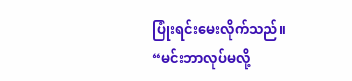ပြုံးရင်းမေးလိုက်သည်။
“မင်းဘာလုပ်မလို့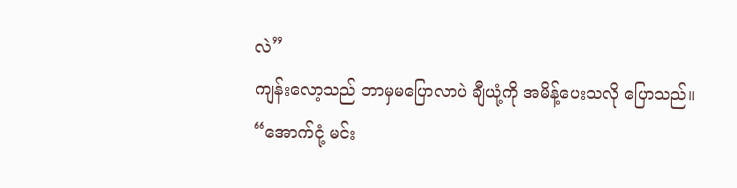လဲ”
ကျန်းလော့သည် ဘာမှမပြောလာပဲ ချီယုံ့ကို အမိန့်ပေးသလို ပြောသည်။
“အောက်ငုံ့ မင်း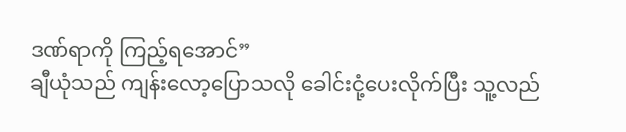ဒဏ်ရာကို ကြည့်ရအောင်”
ချီယုံသည် ကျန်းလော့ပြောသလို ခေါင်းငုံ့ပေးလိုက်ပြီး သူ့လည်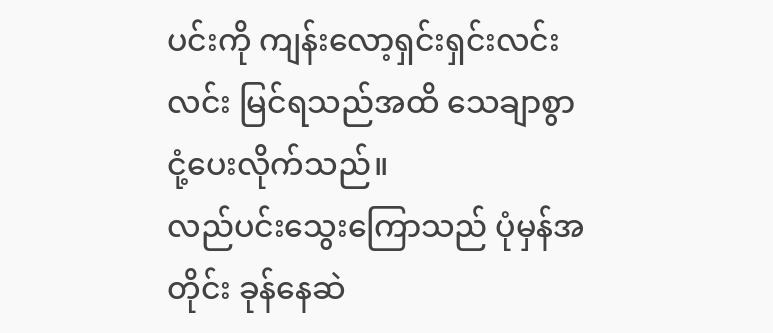ပင်းကို ကျန်းလော့ရှင်းရှင်းလင်းလင်း မြင်ရသည်အထိ သေချာစွာ ငုံ့ပေးလိုက်သည်။
လည်ပင်းသွေးကြောသည် ပုံမှန်အတိုင်း ခုန်နေဆဲ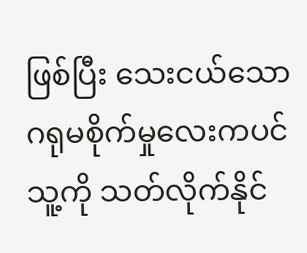ဖြစ်ပြီး သေးငယ်သော ဂရုမစိုက်မှုလေးကပင် သူ့ကို သတ်လိုက်နိုင်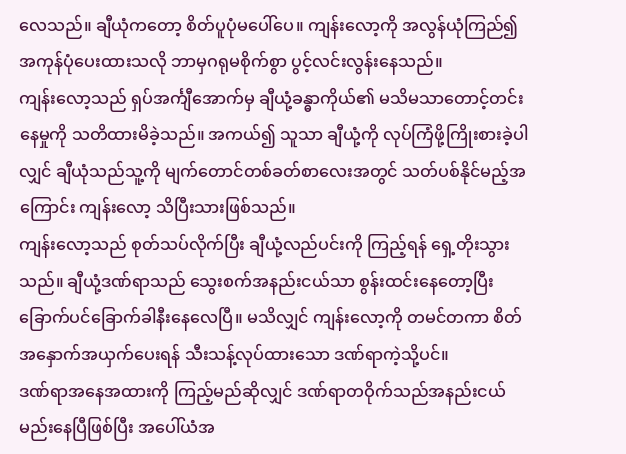လေသည်။ ချီယုံကတော့ စိတ်ပူပုံမပေါ်ပေ။ ကျန်းလော့ကို အလွန်ယုံကြည်၍ အကုန်ပုံပေးထားသလို ဘာမှဂရုမစိုက်စွာ ပွင့်လင်းလွန်းနေသည်။
ကျန်းလော့သည် ရှပ်အင်္ကျီအောက်မှ ချီယုံ့ခန္ဓာကိုယ်၏ မသိမသာတောင့်တင်းနေမှုကို သတိထားမိခဲ့သည်။ အကယ်၍ သူသာ ချီယုံ့ကို လုပ်ကြံဖို့ကြိုးစားခဲ့ပါလျှင် ချီယုံသည်သူ့ကို မျက်တောင်တစ်ခတ်စာလေးအတွင် သတ်ပစ်နိုင်မည့်အကြောင်း ကျန်းလော့ သိပြီးသားဖြစ်သည်။
ကျန်းလော့သည် စုတ်သပ်လိုက်ပြီး ချီယုံ့လည်ပင်းကို ကြည့်ရန် ရှေ့တိုးသွားသည်။ ချီယုံ့ဒဏ်ရာသည် သွေးစက်အနည်းငယ်သာ စွန်းထင်းနေတော့ပြီး ခြောက်ပင်ခြောက်ခါနီးနေလေပြီ။ မသိလျှင် ကျန်းလော့ကို တမင်တကာ စိတ်အနှောက်အယှက်ပေးရန် သီးသန့်လုပ်ထားသော ဒဏ်ရာကဲ့သို့ပင်။
ဒဏ်ရာအနေအထားကို ကြည့်မည်ဆိုလျှင် ဒဏ်ရာတဝိုက်သည်အနည်းငယ် မည်းနေပြီဖြစ်ပြီး အပေါ်ယံအ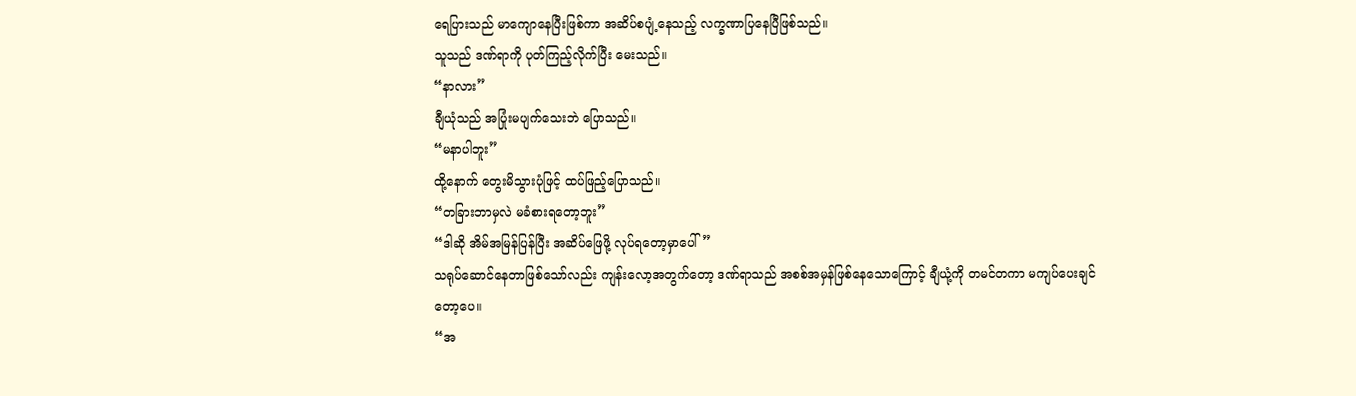ရေပြားသည် မာကျောနေပြီးဖြစ်ကာ အဆိပ်စပျံ့နေသည့် လက္ခဏာပြနေပြီဖြစ်သည်။
သူသည် ဒဏ်ရာကို ပုတ်ကြည့်လိုက်ပြီး မေးသည်။
“နာလား”
ချီယုံသည် အပြုံးမပျက်သေးဘဲ ပြောသည်။
“မနာပါဘူး”
ထို့နောက် တွေးမိသွားပုံဖြင့် ထပ်ဖြည့်ပြောသည်။
“တခြားဘာမှလဲ မခံစားရတော့ဘူး”
“ဒါဆို အိမ်အမြန်ပြန်ပြီး အဆိပ်ဖြေဖို့ လုပ်ရတော့မှာပေါ်”
သရုပ်ဆောင်နေတာဖြစ်သော်လည်း ကျန်းလော့အတွက်တော့ ဒဏ်ရာသည် အစစ်အမှန်ဖြစ်နေသောကြောင့် ချီယုံ့ကို တမင်တကာ မကျပ်ပေးချင်တော့ပေ။
“အ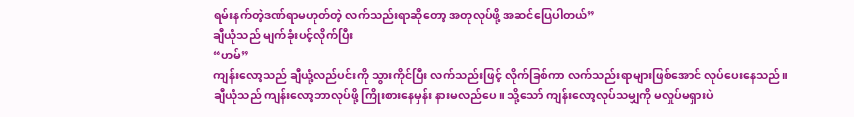ရမ်းနက်တဲ့ဒဏ်ရာမဟုတ်တဲ့ လက်သည်းရာဆိုတော့ အတုလုပ်ဖို့ အဆင်ပြေပါတယ်”
ချီယုံသည် မျက်ခုံးပင့်လိုက်ပြီး
“ဟမ်”
ကျန်းလော့သည် ချီယုံ့လည်ပင်းကို သွားကိုင်ပြီး လက်သည်းဖြင့် လိုက်ခြစ်ကာ လက်သည်းရာများဖြစ်အောင် လုပ်ပေးနေသည်။
ချီယုံသည် ကျန်းလော့ဘာလုပ်ဖို့ ကြိုးစားနေမှန်း နားမလည်ပေ။ သို့သော် ကျန်းလော့လုပ်သမျှကို မလှုပ်မရှားပဲ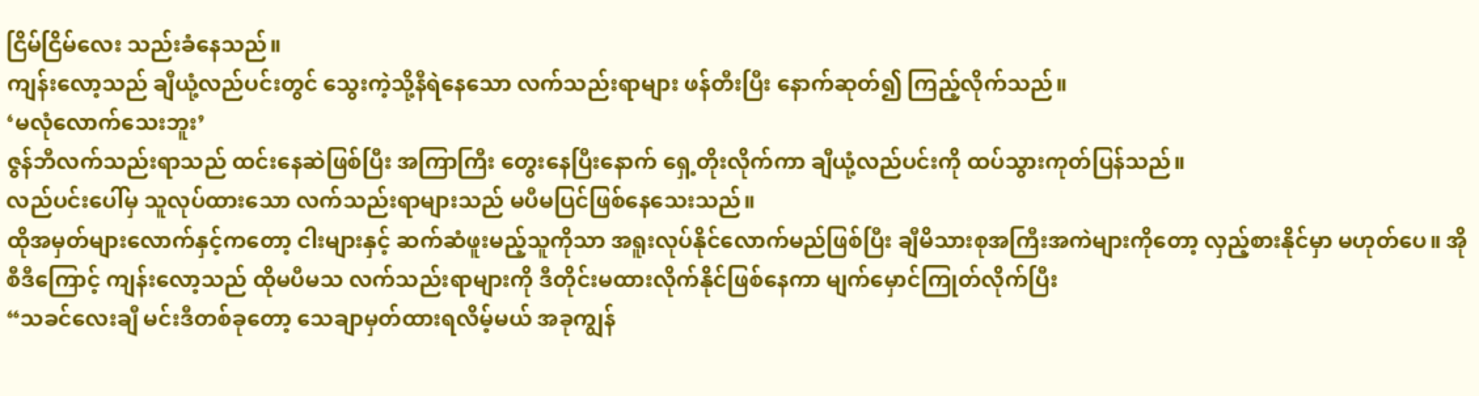ငြိမ်ငြိမ်လေး သည်းခံနေသည်။
ကျန်းလော့သည် ချီယုံ့လည်ပင်းတွင် သွေးကဲ့သို့နီရဲနေသော လက်သည်းရာများ ဖန်တီးပြီး နောက်ဆုတ်၍ ကြည့်လိုက်သည်။
‘မလုံလောက်သေးဘူး’
ဇွန်ဘီလက်သည်းရာသည် ထင်းနေဆဲဖြစ်ပြီး အကြာကြီး တွေးနေပြီးနောက် ရှေ့တိုးလိုက်ကာ ချီယုံ့လည်ပင်းကို ထပ်သွားကုတ်ပြန်သည်။
လည်ပင်းပေါ်မှ သူလုပ်ထားသော လက်သည်းရာများသည် မပီမပြင်ဖြစ်နေသေးသည်။
ထိုအမှတ်များလောက်နှင့်ကတော့ ငါးများနှင့် ဆက်ဆံဖူးမည့်သူကိုသာ အရူးလုပ်နိုင်လောက်မည်ဖြစ်ပြီး ချီမိသားစုအကြီးအကဲများကိုတော့ လှည့်စားနိုင်မှာ မဟုတ်ပေ။ အိုစီဒီကြောင့် ကျန်းလော့သည် ထိုမပီမသ လက်သည်းရာများကို ဒီတိုင်းမထားလိုက်နိုင်ဖြစ်နေကာ မျက်မှောင်ကြုတ်လိုက်ပြီး
“သခင်လေးချီ မင်းဒီတစ်ခုတော့ သေချာမှတ်ထားရလိမ့်မယ် အခုကျွန်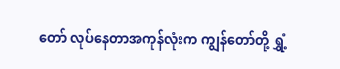တော် လုပ်နေတာအကုန်လုံးက ကျွန်တော်တို့ ရွှံ့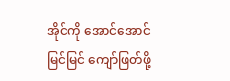အိုင်ကို အောင်အောင်မြင်မြင် ကျော်ဖြတ်ဖို့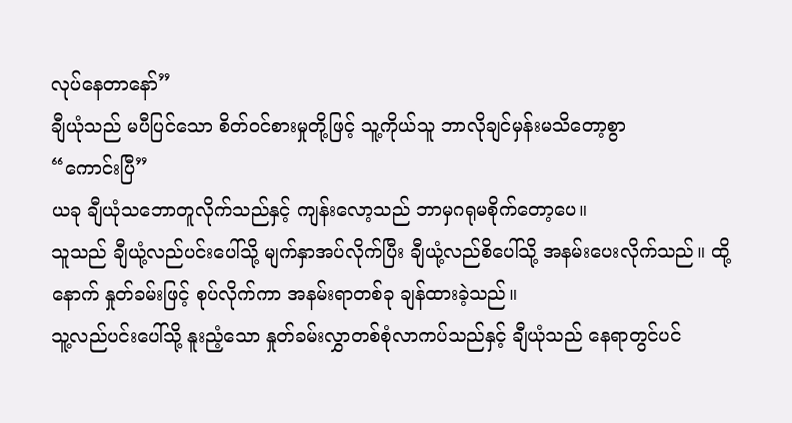လုပ်နေတာနော်”
ချီယုံသည် မပီပြင်သော စိတ်ဝင်စားမှုတို့ဖြင့် သူ့ကိုယ်သူ ဘာလိုချင်မှန်းမသိတော့စွာ
“ကောင်းပြီ”
ယခု ချီယုံသဘောတူလိုက်သည်နှင့် ကျန်းလော့သည် ဘာမှဂရုမစိုက်တော့ပေ။
သူသည် ချီယုံ့လည်ပင်းပေါ်သို့ မျက်နှာအပ်လိုက်ပြီး ချီယုံ့လည်စိပေါ်သို့ အနမ်းပေးလိုက်သည်။ ထို့နောက် နှုတ်ခမ်းဖြင့် စုပ်လိုက်ကာ အနမ်းရာတစ်ခု ချန်ထားခဲ့သည်။
သူ့လည်ပင်းပေါ်သို့ နူးညံ့သော နှုတ်ခမ်းလွှာတစ်စုံလာကပ်သည်နှင့် ချီယုံသည် နေရာတွင်ပင်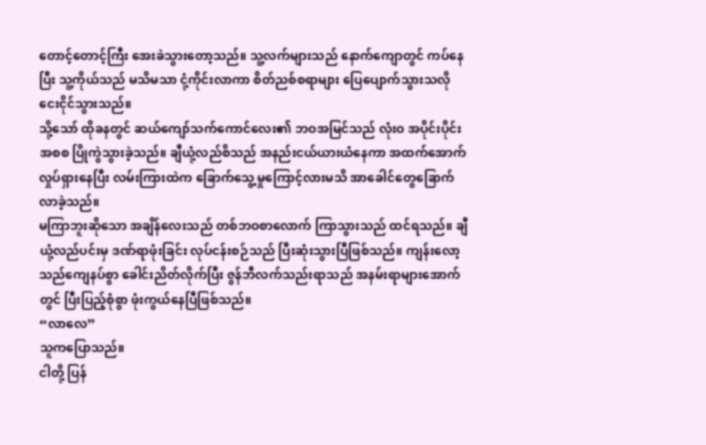တောင့်တောင့်ကြီး အေးခဲသွားတော့သည်။ သူ့လက်များသည် နောက်ကျောတွင် ကပ်နေပြီး သူ့ကိုယ်သည် မသိမသာ ငုံ့ကိုင်းလာကာ စိတ်ညစ်စရာများ ပြေပျောက်သွားသလို ငေးငိုင်သွားသည်။
သို့သော် ထိုခနတွင် ဆယ်ကျော်သက်ကောင်လေး၏ ဘဝအမြင်သည် လုံးဝ အပိုင်းပိုင်းအစစ ပြိုကွဲသွားခဲ့သည်။ ချီယုံ့လည်စိသည် အနည်းငယ်ယားယံနေကာ အထက်အောက် လှုပ်ရှားနေပြီး လမ်းကြားထဲက ခြောက်သွေ့မှုကြောင့်လားမသိ အာခေါင်တွေခြောက်လာခဲ့သည်။
မကြာဘူးဆိုသော အချိန်လေးသည် တစ်ဘဝစာလောက် ကြာသွားသည် ထင်ရသည်။ ချီယုံ့လည်ပင်းမှ ဒဏ်ရာဖုံးခြင်း လုပ်ငန်းစဉ်သည် ပြီးဆုံးသွားပြီဖြစ်သည်။ ကျန်းလော့သည်ကျေနပ်စွာ ခေါင်းညိတ်လိုက်ပြီး ဇွန်ဘီလက်သည်းရာသည် အနမ်းရာများအောက်တွင် ပြီးပြည့်စုံစွာ ဖုံးကွယ်နေပြီဖြစ်သည်။
“လာလေ”
သူကပြောသည်။
ငါတို့ ပြန်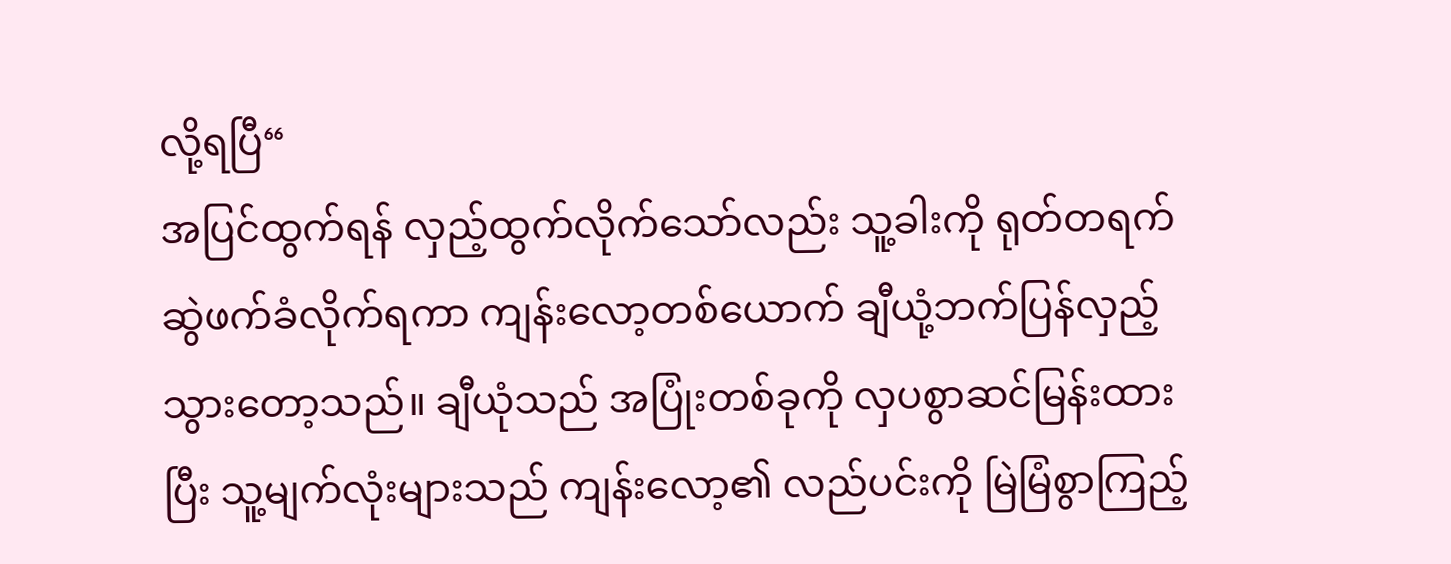လို့ရပြီ“
အပြင်ထွက်ရန် လှည့်ထွက်လိုက်သော်လည်း သူ့ခါးကို ရုတ်တရက် ဆွဲဖက်ခံလိုက်ရကာ ကျန်းလော့တစ်ယောက် ချီယုံ့ဘက်ပြန်လှည့်သွားတော့သည်။ ချီယုံသည် အပြုံးတစ်ခုကို လှပစွာဆင်မြန်းထားပြီး သူ့မျက်လုံးများသည် ကျန်းလော့၏ လည်ပင်းကို မြဲမြံစွာကြည့်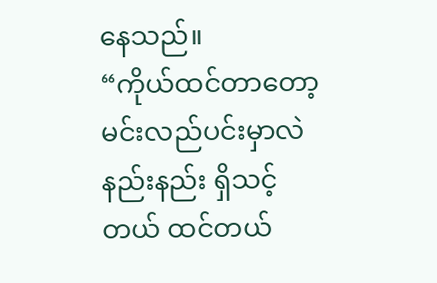နေသည်။
“ကိုယ်ထင်တာတော့ မင်းလည်ပင်းမှာလဲ နည်းနည်း ရှိသင့်တယ် ထင်တယ်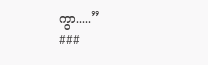ကွာ.....”
###